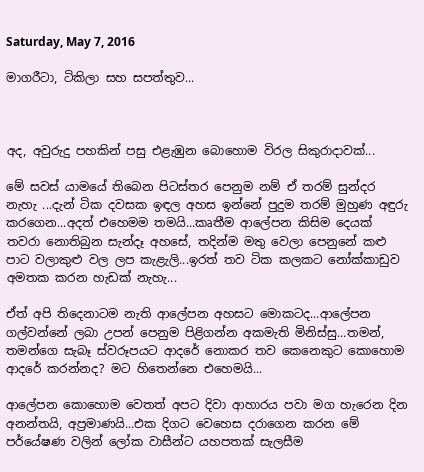Saturday, May 7, 2016

මාගරීටා, ටිකිලා සහ සපත්තුව...



අද, අවුරුදු පහකින් පසු එළැඹුන බොහොම විරල සිකුරාදාවක්...

මේ සවස් යාමයේ තිබෙන පිටස්තර පෙනුම නම් ඒ තරම් සුන්දර නැහැ ...දැන් ටික දවසක ඉඳල අහස ඉන්නේ පුදුම තරම් මුහුණ අඳුරු කරගෙන...අදත් එහෙමම තමයි...කෘතීම ආලේපන කිසිම දෙයක් තවරා නොතිබුන සැන්දෑ අහසේ, තදින්ම මතු වෙලා පෙනුනේ කළු පාට වලාකුළු වල ලප කැළැලි...ඉරත් තව ටික කලකට නෝක්කාඩුව අමතක කරන හැඩක් නැහැ...

ඒත් අපි තිදෙනාටම නැති ආලේපන අහසට මොකටද...ආලේපන ගල්වන්නේ ලබා උපන් පෙනුම පිළිගන්න අකමැති මිනිස්සු...තමන්, තමන්ගෙ සැබෑ ස්වරූපයට ආදරේ නොකර තව කෙනෙකුට කොහොම ආදරේ කරන්නද? මට හිතෙන්නෙ එහෙමයි...

ආලේපන කොහොම වෙතත් අපට දිවා ආහාරය පවා මග හැරෙන දින අනන්තයි, අප්‍රමාණයි...එක දිගට වෙහෙස දරාගෙන කරන මේ පර්යේෂණ වලින් ලෝක වාසීන්ට යහපතක් සැලසීම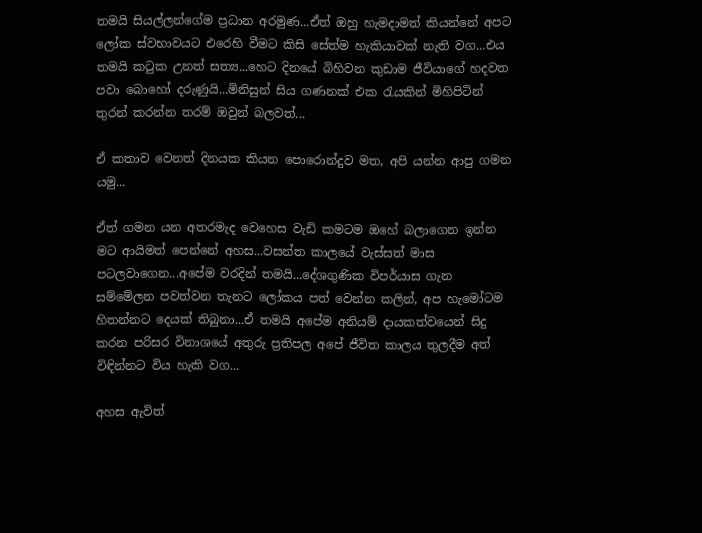තමයි සියල්ලන්ගේම ප්‍රධාන අරමුණ...ඒත් ඔහු හැමදාමත් කියන්නේ අපට ලෝක ස්වභාවයට එරෙහි වීමට කිසි සේත්ම හැකියාවක් නැති වග...එය තමයි කටුක උනත් සත්‍ය...හෙට දිනයේ බිහිවන කුඩාම ජීවියාගේ හදවත පවා බොහෝ දරුණුයි...මිනිසුන් සිය ගණනක් එක රැයකින් මිහිපිටින් තුරන් කරන්න තරම් ඔවුන් බලවත්...

ඒ කතාව වෙනත් දිනයක කියන පොරොන්දුව මත, අපි යන්න ආපු ගමන යමු...

ඒත් ගමන යන අතරමැද වෙහෙස වැඩි කමටම ඔහේ බලාගෙන ඉන්න මට ආයිමත් පෙන්නේ අහස...වසන්ත කාලයේ වැස්සත් මාස පටලවාගෙන...අපේම වරදින් තමයි...දේශගුණික විපර්යාස ගැන සම්මේලන පවත්වන තැනට ලෝකය පත් වෙන්න කලින්, අප හැමෝටම හිතන්නට දෙයක් තිබුනා...ඒ තමයි අපේම අනියම් දායකත්වයෙන් සිදු කරන පරිසර විනාශයේ අතුරු ප්‍රතිපල අපේ ජීවිත කාලය තුලදීම අත් විඳින්නට විය හැකි වග...

අහස ඇවිත්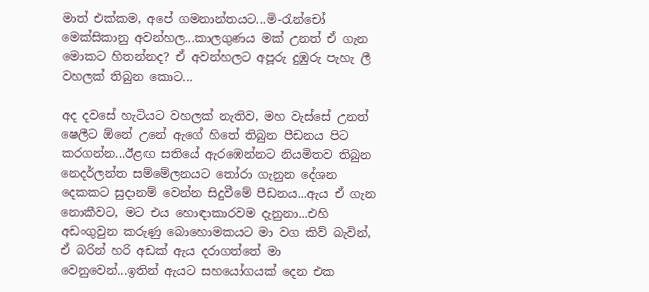මාත් එක්කම, අපේ ගමනාන්තයට...මි-රැන්චෝ මෙක්සිකානු අවන්හල...කාලගුණය මක් උනත් ඒ ගැන මොකට හිතන්නද? ඒ අවන්හලට අපූරු දුඹුරු පැහැ ලී වහලක් තිබුන කොට...

අද දවසේ හැටියට වහලක් නැතිව, මහ වැස්සේ උනත් ෂෙලීට ඕනේ උනේ ඇගේ හිතේ තිබුන පීඩනය පිට කරගන්න...ඊළඟ සතියේ ඇරඹෙන්නට නියමිතව තිබුන නෙදර්ලන්ත සම්මේලනයට තෝරා ගැනුන දේශන දෙකකට සුදානම් වෙන්න සිදුවීමේ පීඩනය...ඇය ඒ ගැන නොකීවට, මට එය හොඳාකාරවම දැනුනා...එහි අඩංගුවුන කරුණු බොහොමකයට මා වග කිව් බැවින්, ඒ බරින් හරි අඩක් ඇය දරාගත්තේ මා වෙනුවෙන්...ඉතින් ඇයට සහයෝගයක් දෙන එක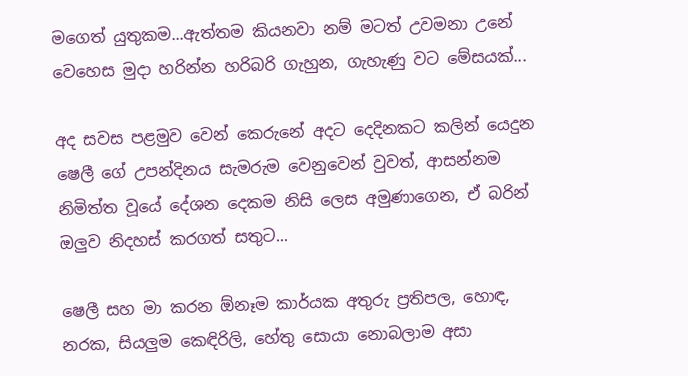මගෙත් යුතුකම...ඇත්තම කියනවා නම් මටත් උවමනා උනේ වෙහෙස මුදා හරින්න හරිබරි ගැහුන, ගැහැණු වට මේසයක්...

අද සවස පළමුව වෙන් කෙරුනේ අදට දෙදිනකට කලින් යෙදුන ෂෙලී ගේ උපන්දිනය සැමරුම වෙනුවෙන් වුවත්, ආසන්නම නිමිත්ත වූයේ දේශන දෙකම නිසි ලෙස අමුණාගෙන, ඒ බරින් ඔලුව නිදහස් කරගත් සතුට...

ෂෙලී සහ මා කරන ඕනෑම කාර්යක අතුරු ප්‍රතිපල, හොඳ, නරක, සියලුම කෙඳිරිලි, හේතු සොයා නොබලාම අසා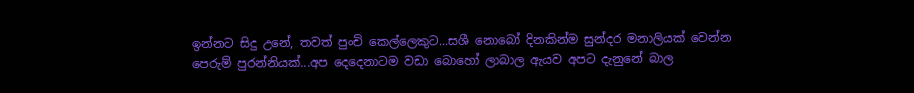ඉන්නට සිදු උනේ, තවත් පුංචි කෙල්ලෙකුට...සශී නොබෝ දිනකින්ම සුන්දර මනාලියක් වෙන්න පෙරුම් පුරන්නියක්...අප දෙදෙනාටම වඩා බොහෝ ලාබාල ඇයව අපට දැනුනේ බාල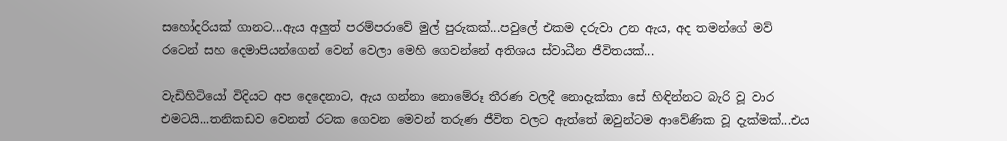සහෝදරියක් ගානට...ඇය අලුත් පරම්පරාවේ මුල් පුරුකක්...පවුලේ එකම දරුවා උන ඇය, අද තමන්ගේ මව් රටෙන් සහ දෙමාපියන්ගෙන් වෙන් වෙලා මෙහි ගෙවන්නේ අතිශය ස්වාධීන ජීවිතයක්...

වැඩිහිටියෝ විදියට අප දෙදෙනාට, ඇය ගන්නා නොමේරූ තීරණ වලදී නොදැක්කා සේ හිඳින්නට බැරි වූ වාර එමටයි...තනිකඩව වෙනත් රටක ගෙවන මෙවන් තරුණ ජීවිත වලට ඇත්තේ ඔවුන්ටම ආවේණික වූ දැක්මක්...එය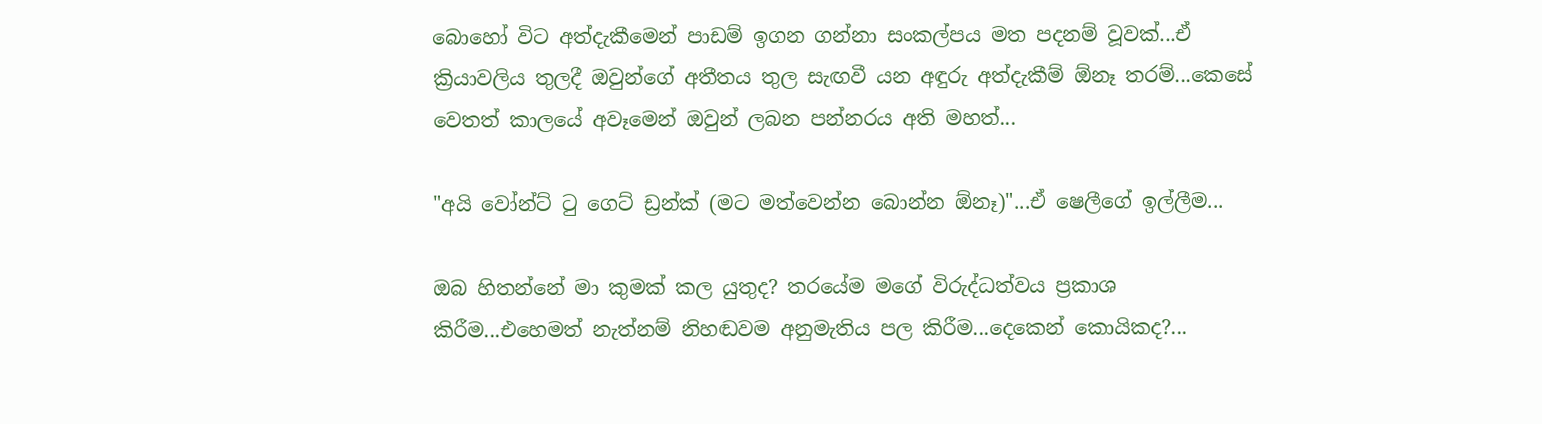බොහෝ විට අත්දැකීමෙන් පාඩම් ඉගන ගන්නා සංකල්පය මත පදනම් වූවක්...ඒ ක්‍රියාවලිය තුලදී ඔවුන්ගේ අතීතය තුල සැඟවී යන අඳුරු අත්දැකීම් ඕනෑ තරම්...කෙසේ වෙතත් කාලයේ අවෑමෙන් ඔවුන් ලබන පන්නරය අති මහත්...

"අයි වෝන්ට් ටු ගෙට් ඩ්‍රන්ක් (මට මත්වෙන්න බොන්න ඕනෑ)"...ඒ ෂෙලීගේ ඉල්ලීම...

ඔබ හිතන්නේ මා කුමක් කල යුතුද? තරයේම මගේ විරුද්ධත්වය ප්‍රකාශ කිරීම...එහෙමත් නැත්නම් නිහඬවම අනුමැතිය පල කිරීම...දෙකෙන් කොයිකද?...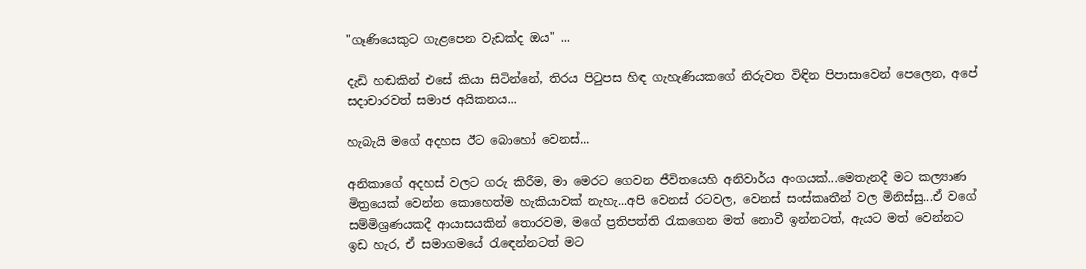"ගෑණියෙකුට ගැළපෙන වැඩක්ද ඔය" ...

දැඩි හඬකින් එසේ කියා සිටින්නේ, තිරය පිටුපස හිඳ ගැහැණියකගේ නිරුවත විඳින පිපාසාවෙන් පෙලෙන, අපේ සදාචාරවත් සමාජ අයිකනය...

හැබැයි මගේ අදහස ඊට බොහෝ වෙනස්...

අනිකාගේ අදහස් වලට ගරු කිරීම, මා මෙරට ගෙවන ජීවිතයෙහි අනිවාර්ය අංගයක්...මෙතැනදී මට කල්‍යාණ මිත්‍රයෙක් වෙන්න කොහෙත්ම හැකියාවක් නැහැ...අපි වෙනස් රටවල, වෙනස් සංස්කෘතීන් වල මිනිස්සු...ඒ වගේ සම්මිශ්‍රණයකදී ආයාසයකින් තොරවම, මගේ ප්‍රතිපත්ති රැකගෙන මත් නොවී ඉන්නටත්, ඇයට මත් වෙන්නට ඉඩ හැර, ඒ සමාගමයේ රැඳෙන්නටත් මට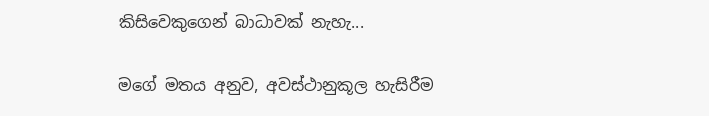කිසිවෙකුගෙන් බාධාවක් නැහැ...

මගේ මතය අනුව, අවස්ථානුකූල හැසිරීම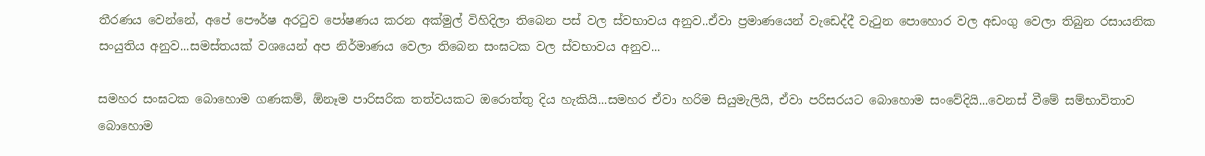තීරණය වෙන්නේ, අපේ පෞර්ෂ අරටුව පෝෂණය කරන අක්මුල් විහිදිලා තිබෙන පස් වල ස්වභාවය අනුව..ඒවා ප්‍රමාණයෙන් වැඩෙද්දී වැටුන පොහොර වල අඩංගු වෙලා තිබුන රසායනික සංයුතිය අනුව...සමස්තයක් වශයෙන් අප නිර්මාණය වෙලා තිබෙන සංඝටක වල ස්වභාවය අනුව...

සමහර සංඝටක බොහොම ගණකම්, ඕනෑම පාරිසරික තත්වයකට ඔරොත්තු දිය හැකියි...සමහර ඒවා හරිම සියුමැලියි, ඒවා පරිසරයට බොහොම සංවේදියි...වෙනස් වීමේ සම්භාවිතාව බොහොම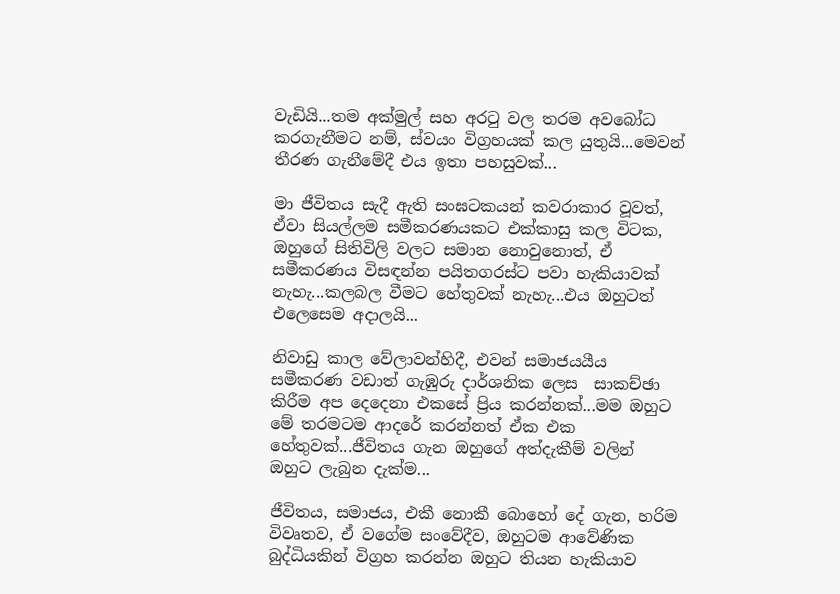වැඩියි...තම අක්මුල් සහ අරටු වල තරම අවබෝධ කරගැනීමට නම්, ස්වයං විග්‍රහයක් කල යුතුයි...මෙවන් තීරණ ගැනීමේදී එය ඉතා පහසුවක්...

මා ජීවිතය සැදී ඇති සංඝටකයන් කවරාකාර වූවත්, ඒවා සියල්ලම සමීකරණයකට එක්කාසු කල විටක, ඔහුගේ සිතිවිලි වලට සමාන නොවුනොත්, ඒ සමීකරණය විසඳන්න පයිතගරස්ට පවා හැකියාවක් නැහැ...කලබල වීමට හේතුවක් නැහැ...එය ඔහුටත් එලෙසෙම අදාලයි...

නිවාඩු කාල වේලාවන්හිදී, එවන් සමාජයයීය සමීකරණ වඩාත් ගැඹුරු දාර්ශනික ලෙස  සාකච්ඡා කිරීම අප දෙදෙනා එකසේ ප්‍රිය කරන්නක්...මම ඔහුට මේ තරමටම ආදරේ කරන්නත් ඒක එක හේතුවක්...ජීවිතය ගැන ඔහුගේ අත්දැකීම් වලින් ඔහුට ලැබුන දැක්ම...

ජීවිතය, සමාජය, එකී නොකී බොහෝ දේ ගැන, හරිම විවෘතව, ඒ වගේම සංවේදීව, ඔහුටම ආවේණික බුද්ධියකින් විග්‍රහ කරන්න ඔහුට තියන හැකියාව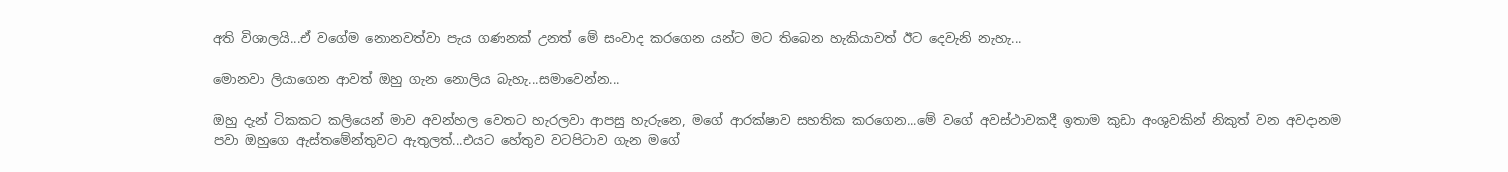අති විශාලයි...ඒ වගේම නොනවත්වා පැය ගණනක් උනත් මේ සංවාද කරගෙන යන්ට මට තිබෙන හැකියාවත් ඊට දෙවැනි නැහැ...

මොනවා ලියාගෙන ආවත් ඔහු ගැන නොලිය බැහැ...සමාවෙන්න...

ඔහු දැන් ටිකකට කලියෙන් මාව අවන්හල වෙතට හැරලවා ආපසු හැරුනෙ, මගේ ආරක්ෂාව සහතික කරගෙන...මේ වගේ අවස්ථාවකදී ඉතාම කුඩා අංශුවකින් නිකුත් වන අවදානම පවා ඔහුගෙ ඇස්තමේන්තුවට ඇතුලත්...එයට හේතුව වටපිටාව ගැන මගේ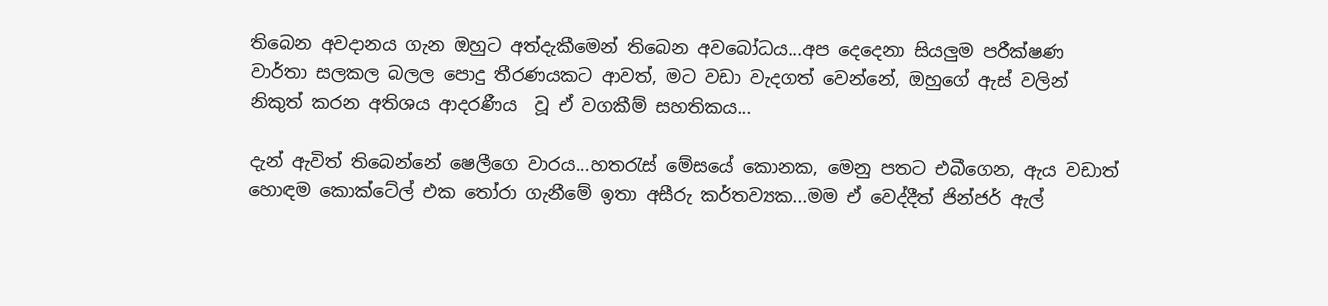තිබෙන අවදානය ගැන ඔහුට අත්දැකීමෙන් තිබෙන අවබෝධය...අප දෙදෙනා සියලුම පරීක්ෂණ වාර්තා සලකල බලල පොදු තීරණයකට ආවත්, මට වඩා වැදගත් වෙන්නේ, ඔහුගේ ඇස් වලින් නිකුත් කරන අතිශය ආදරණීය  වූ ඒ වගකීම් සහතිකය...

දැන් ඇවිත් තිබෙන්නේ ෂෙලීගෙ වාරය...හතරැස් මේසයේ කොනක, මෙනු පතට එබීගෙන, ඇය වඩාත් හොඳම කොක්ටේල් එක තෝරා ගැනීමේ ඉතා අසීරු කර්තව්‍යක...මම ඒ වෙද්දීත් ජින්ජර් ඇල්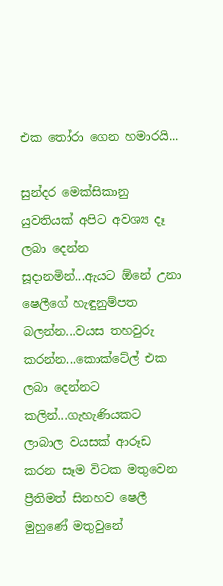එක තෝරා ගෙන හමාරයි...

සුන්දර මෙක්සිකානු යුවතියක් අපිට අවශ්‍ය දෑ ලබා දෙන්න සූදානමින්...ඇයට ඕනේ උනා ෂෙලීගේ හැඳුනුම්පත බලන්න...වයස තහවුරු කරන්න...කොක්ටේල් එක ලබා දෙන්නට කලින්...ගැහැණියකට ලාබාල වයසක් ආරූඩ කරන සෑම විටක මතුවෙන ප්‍රීතිමත් සිනහව ෂෙලී මුහුණේ මතුවුනේ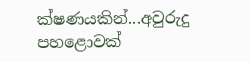ක්ෂණයකින්...අවුරුදු පහළොවක්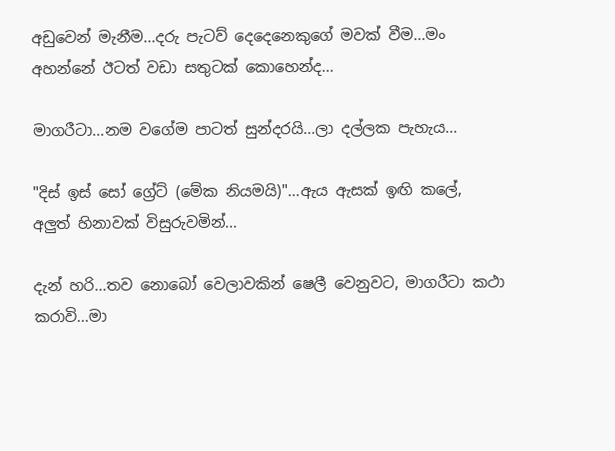අඩුවෙන් මැනීම...දරු පැටව් දෙදෙනෙකුගේ මවක් වීම...මං අහන්නේ ඊටත් වඩා සතුටක් කොහෙන්ද...

මාගරීටා...නම වගේම පාටත් සුන්දරයි...ලා දල්ලක පැහැය...

"දිස් ඉස් සෝ ග්‍රේට් (මේක නියමයි)"...ඇය ඇසක් ඉඟි කලේ,  අලුත් හිනාවක් විසුරුවමින්...

දැන් හරි...තව නොබෝ වෙලාවකින් ෂෙලී වෙනුවට, මාගරීටා කථා කරාවි...මා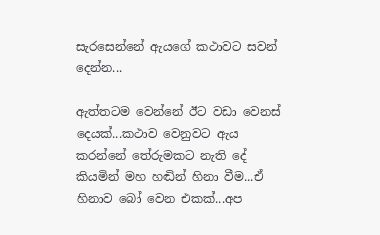සැරසෙන්නේ ඇයගේ කථාවට සවන් දෙන්න...

ඇත්තටම වෙන්නේ ඊට වඩා වෙනස් දෙයක්...කථාව වෙනුවට ඇය කරන්නේ තේරුමකට නැති දේ කියමින් මහ හඬින් හිනා වීම...ඒ හිනාව බෝ වෙන එකක්...අප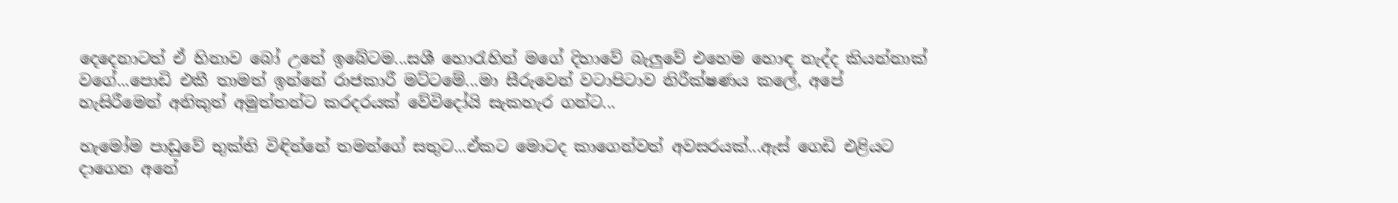දෙදෙනාටත් ඒ හිනාව බෝ උනේ ඉබේටම...සශී හොරැහින් මගේ දිහාවේ බැලුවේ එහෙම හොඳ නැද්ද කියන්නාක් වගේ...පොඩි එකී තාමත් ඉන්නේ රාජකාරී මට්ටමේ...මා සීරුවෙන් වටාපිටාව නිරීක්ෂණය කලේ, අපේ හැසිරීමෙන් අනිකුත් අමුත්තන්ට කරදරයක් වේවිදෝයි සැකහැර ගන්ට...

හැමෝම පාඩුවේ භුක්ති විඳින්නේ තමන්ගේ සතුට...ඒකට මොටද කාගෙන්වත් අවසරයක්...ඇස් ගෙඩි එළියට දාගෙන අනේ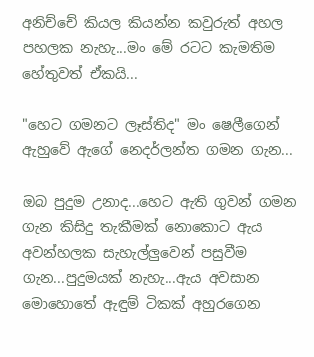අනිච්චේ කියල කියන්න කවුරුත් අහල පහලක නැහැ...මං මේ රටට කැමතිම හේතුවත් ඒකයි...

"හෙට ගමනට ලෑස්තිද" මං ෂෙලීගෙන් ඇහුවේ ඇගේ නෙදර්ලන්ත ගමන ගැන...

ඔබ පුදුම උනාද...හෙට ඇති ගුවන් ගමන ගැන කිසිදු තැකීමක් නොකොට ඇය අවන්හලක සැහැල්ලුවෙන් පසුවීම ගැන...පුදුමයක් නැහැ...ඇය අවසාන මොහොතේ ඇඳුම් ටිකක් අහුරගෙන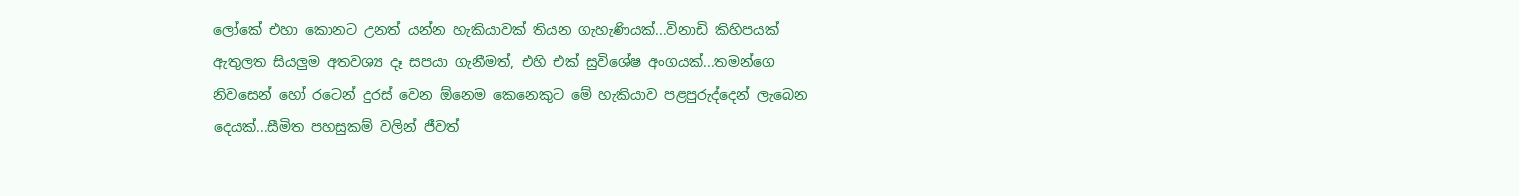ලෝකේ එහා කොනට උනත් යන්න හැකියාවක් තියන ගැහැණියක්...විනාඩි කිහිපයක් ඇතුලත සියලුම අතවශ්‍ය දෑ සපයා ගැනීමත්, එහි එක් සුවිශේෂ අංගයක්...තමන්ගෙ නිවසෙන් හෝ රටෙන් දුරස් වෙන ඕනෙම කෙනෙකුට මේ හැකියාව පළපුරුද්දෙන් ලැබෙන දෙයක්...සීමිත පහසුකම් වලින් ජීවත්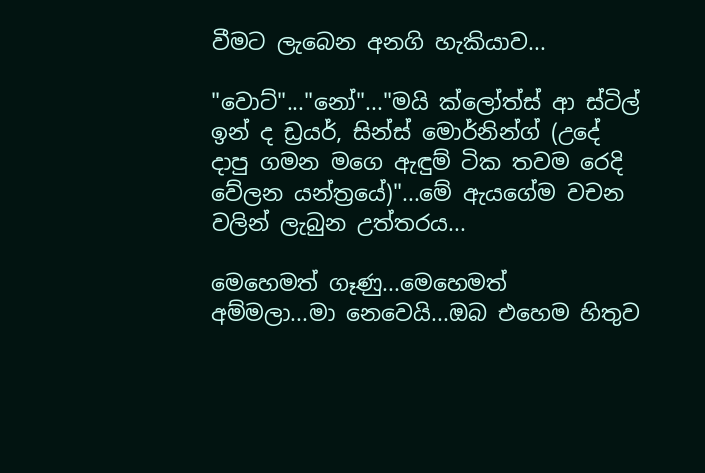වීමට ලැබෙන අනගි හැකියාව...

"වොට්"..."නෝ"..."මයි ක්ලෝත්ස් ආ ස්ටිල් ඉන් ද ඩ්‍රයර්, සින්ස් මොර්නින්ග් (උදේ දාපු ගමන මගෙ ඇඳුම් ටික තවම රෙදි වේලන යන්ත්‍රයේ)"...මේ ඇයගේම වචන වලින් ලැබුන උත්තරය...

මෙහෙමත් ගෑණු...මෙහෙමත් අම්මලා...මා නෙවෙයි...ඔබ එහෙම හිතුව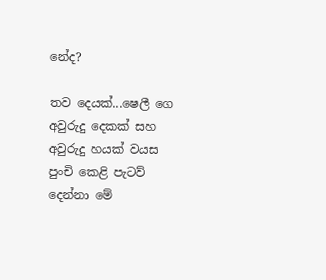නේද?

තව දෙයක්...ෂෙලී ගෙ අවුරුදු දෙකක් සහ අවුරුදු හයක් වයස පුංචි කෙළි පැටව් දෙන්නා මේ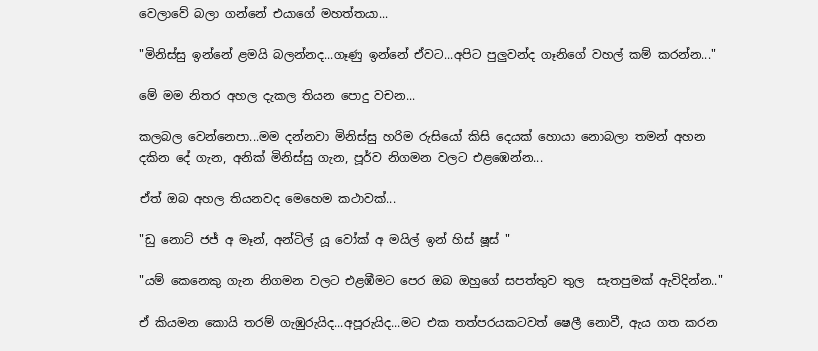වෙලාවේ බලා ගන්නේ එයාගේ මහත්තයා...

"මිනිස්සු ඉන්නේ ළමයි බලන්නද...ගෑණු ඉන්නේ ඒවට...අපිට පුලුවන්ද ගෑනිගේ වහල් කම් කරන්න..."

මේ මම නිතර අහල දැකල තියන පොදු වචන...

කලබල වෙන්නෙපා...මම දන්නවා මිනිස්සු හරිම රුසියෝ කිසි දෙයක් හොයා නොබලා තමන් අහන දකින දේ ගැන, අනික් මිනිස්සු ගැන, පූර්ව නිගමන වලට එළඹෙන්න...

ඒත් ඔබ අහල තියනවද මෙහෙම කථාවක්...

"ඩු නොට් ජජ් අ මෑන්, අන්ටිල් යූ වෝක් අ මයිල් ඉන් හිස් ෂූස් "

"යම් කෙනෙකු ගැන නිගමන වලට එළඹීමට පෙර ඔබ ඔහුගේ සපත්තුව තුල  සැතපුමක් ඇවිදින්න.."

ඒ කියමන කොයි තරම් ගැඹුරුයිද...අපූරුයිද...මට එක තත්පරයකටවත් ෂෙලී නොවී, ඇය ගත කරන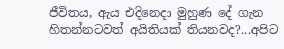ජීවිතය, ඇය එදිනෙදා මුහුණ දේ ගැන හිතන්නටවත් අයිතියක් තියනවද?...අපිට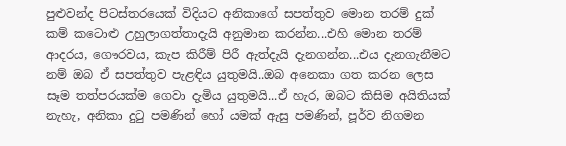පුළුවන්ද පිටස්තරයෙක් විදියට අනිකාගේ සපත්තුව මොන තරම් දුක් කම් කටොළු උහුලාගත්තාදැයි අනුමාන කරන්න...එහි මොන තරම් ආදරය, ගෞරවය, කැප කිරීම් පිරී ඇත්දැයි දැනගන්න...එය දැනගැනීමට නම් ඔබ ඒ සපත්තුව පැළඳිය යුතුමයි..ඔබ අනෙකා ගත කරන ලෙස සෑම තත්පරයක්ම ගෙවා දැමිය යුතුමයි...ඒ හැර, ඔබට කිසිම අයිතියක් නැහැ, අනිකා දුටු පමණින් හෝ යමක් ඇසු පමණින්, පූර්ව නිගමන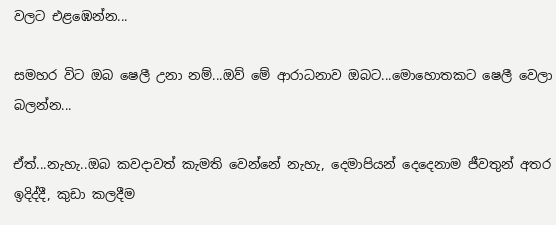වලට එළඹෙන්න...

සමහර විට ඔබ ෂෙලී උනා නම්...ඔව් මේ ආරාධනාව ඔබට...මොහොතකට ෂෙලී වෙලා බලන්න...

ඒත්...නැහැ..ඔබ කවදාවත් කැමති වෙන්නේ නැහැ, දෙමාපියන් දෙදෙනාම ජීවතුන් අතර ඉදිද්දී, කුඩා කලදීම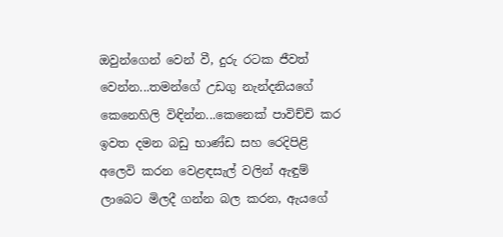ඔවුන්ගෙන් වෙන් වී, දුරු රටක ජීවත් වෙන්න...තමන්ගේ උඩගු නැන්දනියගේ කෙනෙහිලි විඳින්න...කෙනෙක් පාවිච්චි කර ඉවත දමන බඩු භාණ්ඩ සහ රෙදිපිළි අලෙවි කරන වෙළඳසැල් වලින් ඇඳුම් ලාබෙට මිලදී ගන්න බල කරන, ඇයගේ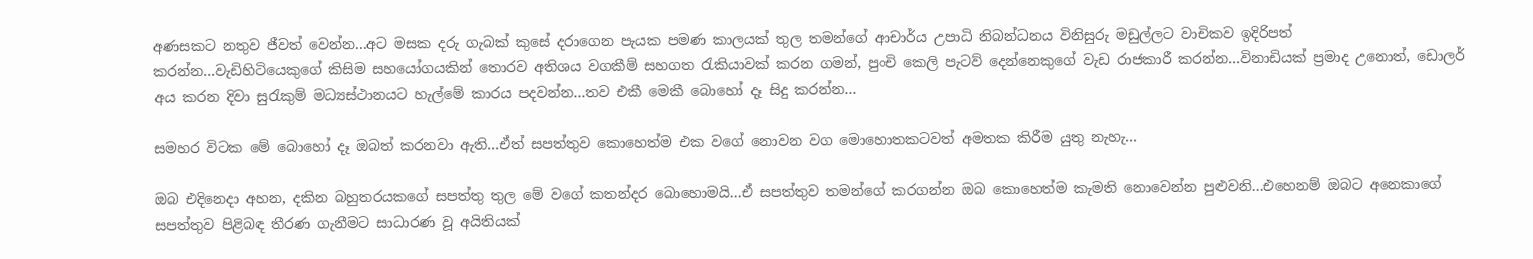අණසකට නතුව ජීවත් වෙන්න...අට මසක දරු ගැබක් කුසේ දරාගෙන පැයක පමණ කාලයක් තුල තමන්ගේ ආචාර්ය උපාධි නිබන්ධනය විනිසුරු මඩුල්ලට වාචිකව ඉදිරිපත් කරන්න...වැඩිහිටියෙකුගේ කිසිම සහයෝගයකින් තොරව අතිශය වගකීම් සහගත රැකියාවක් කරන ගමන්, පුංචි කෙලි පැටව් දෙන්නෙකුගේ වැඩ රාජකාරී කරන්න...විනාඩියක් ප්‍රමාද උනොත්, ඩොලර් අය කරන දිවා සුරැකුම් මධ්‍යස්ථානයට හැල්මේ කාරය පදවන්න...තව එකී මෙකී බොහෝ දෑ සිදු කරන්න...

සමහර විටක මේ බොහෝ දෑ ඔබත් කරනවා ඇති...ඒත් සපත්තුව කොහෙත්ම එක වගේ නොවන වග මොහොතකටවත් අමතක කිරීම යුතු නැහැ...

ඔබ එදිනෙදා අහන, දකින බහුතරයකගේ සපත්තු තුල මේ වගේ කතන්දර බොහොමයි...ඒ සපත්තුව තමන්ගේ කරගන්න ඔබ කොහෙත්ම කැමති නොවෙන්න පුළුවනි...එහෙනම් ඔබට අනෙකාගේ සපත්තුව පිළිබඳ තීරණ ගැනීමට සාධාරණ වූ අයිතියක්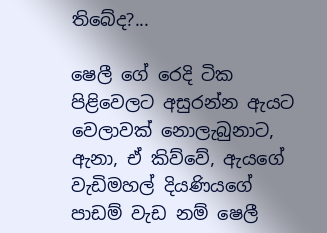තිබේද?...

ෂෙලී ගේ රෙදි ටික පිළිවෙලට අසුරන්න ඇයට වෙලාවක් නොලැබුනාට, ඇනා, ඒ කිව්වේ, ඇයගේ වැඩිමහල් දියණියගේ පාඩම් වැඩ නම් ෂෙලී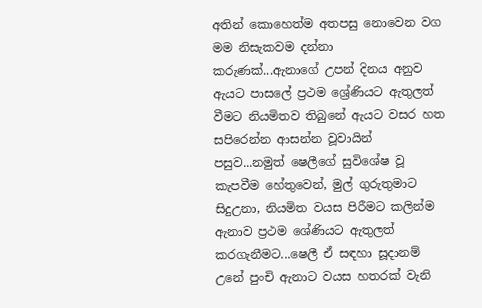අතින් කොහෙත්ම අතපසු නොවෙන වග මම නිසැකවම දන්නා කරුණක්...ඇනාගේ උපන් දිනය අනුව ඇයට පාසලේ ප්‍රථම ශ්‍රේණියට ඇතුලත් වීමට නියමිතව තිබුනේ ඇයට වසර හත සපිරෙන්න ආසන්න වූවායින් පසුව...නමුත් ෂෙලීගේ සුවිශේෂ වූ කැපවීම හේතුවෙන්, මුල් ගුරුතුමාට සිදුඋනා, නියමිත වයස පිරීමට කලින්ම ඇනාව ප්‍රථම ශේණියට ඇතුලත් කරගැනීමට...ෂෙලී ඒ සඳහා සූදානම් උනේ පුංචි ඇනාට වයස හතරක් වැනි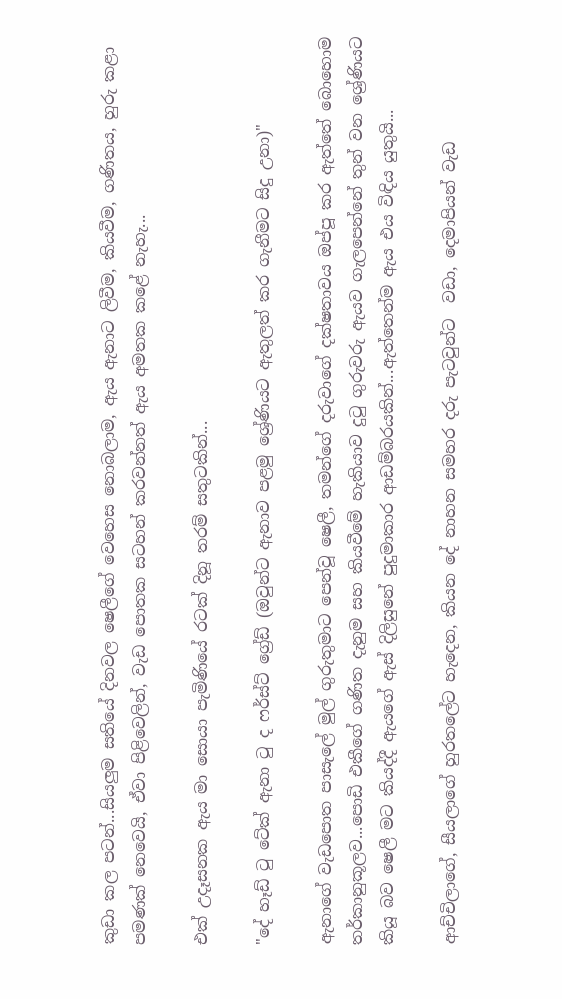කුඩා කල පටන්...සියලුම සතියේ දිනවල ෂෙලීගේ වෙහෙස නොබලාම, ඇය ඇනාට ලිවීම, කියවීම, ගණිතය, හුරු කළා පමණක් නෙවෙයි, ඒවා පිළිවෙලින්, වැඩ පොතක සටහන් කරවන්නත් ඇය අමතක කළේ නැහැ...

එක් උදෑසනක ඇය මා සොයා පැමිණියේ රටක් දිනූ තරම් සතුටකින්...

"දේ හෑඩ් ටු ටේක් ඇනා ටු ද ෆර්ස්ට් ග්‍රේඩ් (ඔවුන්ට ඇනාව පළමු ශ්‍රේණියට ඇතුලත් කර ගැනීමට සිදු උනා)"

ඇනාගේ වැඩපොත පාසැලේ මුල් ගුරුතුමාට පෙන්වූ ෂෙලී, තමන්ගේ දරුවාගේ දක්ෂතාවය ඔප්පූ කර ඇත්තේ බොහොම තර්කානුකූලව...පොඩි එකීගේ ගණිත දැනුම සහ කියවීමේ හැකියාව දුටු ගුරුවරු ඇයව ගැලපෙන්නේ තුන් වන ශ්‍රේණියට කියූ බව ෂෙලී මට කියද්දී ඇයගේ ඇස් දිලිසුනේ පුදුමාකාර ආඩම්බරයකින්...ඇත්තෙන්ම ඇය එය විඳිය යුතුයි...

ආච්චිලාගේ, සීයලාගේ හුරතලේට හැදෙන, කියන දේ නාහන සමහර දරු පැටවුන්ට  වඩා, දෙමාපියන් වැඩ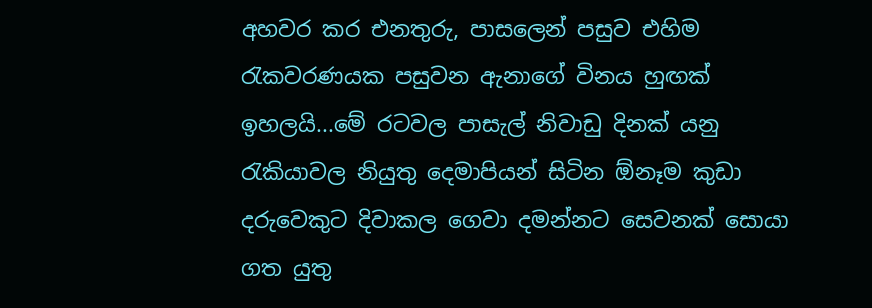අහවර කර එනතුරු, පාසලෙන් පසුව එහිම රැකවරණයක පසුවන ඇනාගේ විනය හුඟක් ඉහලයි...මේ රටවල පාසැල් නිවාඩු දිනක් යනු රැකියාවල නියුතු දෙමාපියන් සිටින ඕනෑම කුඩා දරුවෙකුට දිවාකල ගෙවා දමන්නට සෙවනක් සොයා ගත යුතු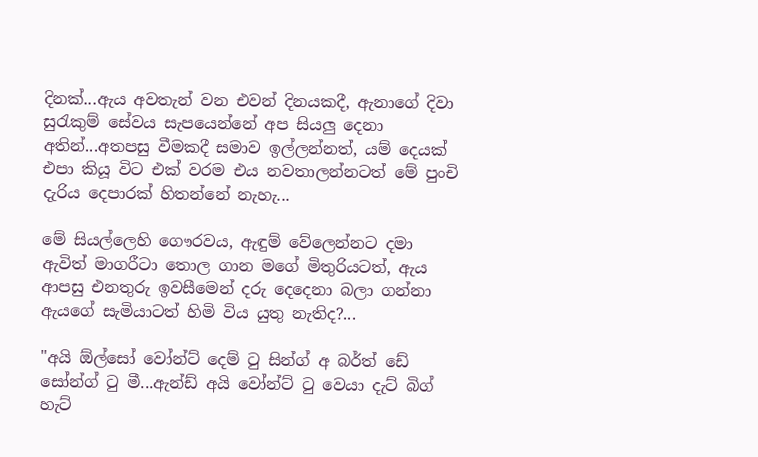දිනක්...ඇය අවතැන් වන එවන් දිනයකදී, ඇනාගේ දිවා සුරැකුම් සේවය සැපයෙන්නේ අප සියලු දෙනා අතින්...අතපසු වීමකදී සමාව ඉල්ලන්නත්, යම් දෙයක් එපා කියූ විට එක් වරම එය නවතාලන්නටත් මේ පුංචි දැරිය දෙපාරක් හිතන්නේ නැහැ...

මේ සියල්ලෙහි ගෞරවය, ඇඳුම් වේලෙන්නට දමා ඇවිත් මාගරීටා තොල ගාන මගේ මිතුරියටත්, ඇය ආපසු එනතුරු ඉවසීමෙන් දරු දෙදෙනා බලා ගන්නා ඇයගේ සැමියාටත් හිමි විය යුතු නැතිද?...

"අයි ඕල්සෝ වෝන්ට් දෙම් ටු සින්ග් අ බර්ත් ඩේ සෝන්ග් ටු මී...ඇන්ඩ් අයි වෝන්ට් ටු වෙයා දැට් බිග් හැට්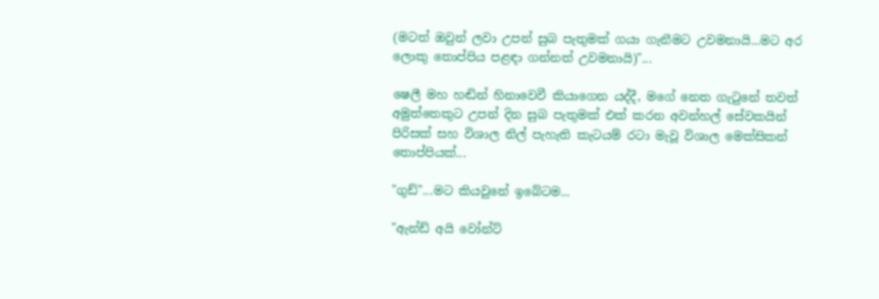(මටත් ඔවුන් ලවා උපන් සුබ පැතුමක් ගයා ගැනීමට උවමනායි...මට අර ලොකු තොප්පිය පළඳා ගන්නත් උවමනායි)"...

ෂෙලී මහ හඬින් හිනාවෙවී කියාගෙන යද්දී, මගේ නෙත ගැටුනේ තවත් අමුත්තෙකුට උපන් දින සුබ පැතුමක් එක් කරන අවන්හල් සේවකයින් පිරිසක් සහ විශාල නිල් පැහැති කැටයම් රටා මැවූ විශාල මෙක්සිකන් තොප්පියක්...

"ගුඩ්"...මට කියවුනේ ඉබේටම...

"ඇන්ඩ් අයි වෝන්ට්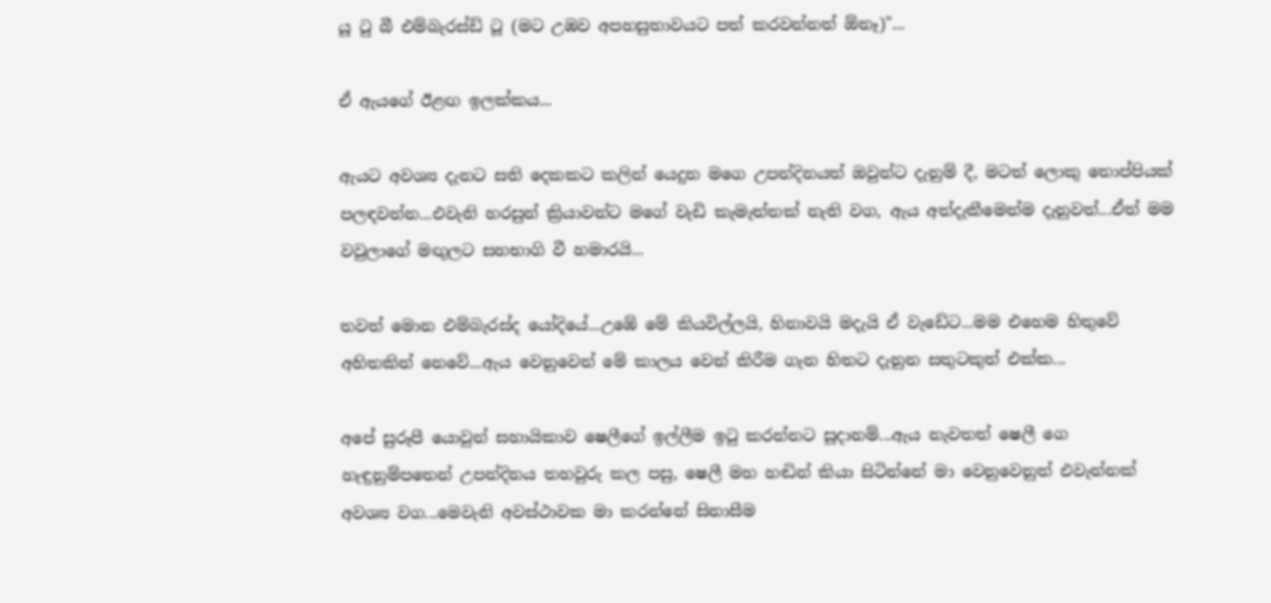යූ ටු බී එම්බැරස්ඩ් ටූ (මට උඹව අපහසුතාවයට පත් කරවන්නත් ඕනෑ)"...

ඒ ඇයගේ ඊළඟ ඉලක්කය...

ඇයට අවශ්‍ය දැනට සති දෙකකට කලින් යෙදුන මගෙ උපන්දිනයත් ඔවුන්ට දැනුම් දී, මටත් ලොකු තොප්පියක් පලඳවන්න...එවැනි හරසුන් ක්‍රියාවන්ට මගේ වැඩි කැමැත්තක් නැති වග, ඇය අත්දැකීමෙන්ම දැනුවත්...ඒත් මම වවුලාගේ මඟුලට සහභාගි වී හමාරයි...

තවත් මොන එම්බැරස්ද යෝදියේ...උඹේ මේ කියවිල්ලයි, හිනාවයි මදැයි ඒ වැඩේට...මම එහෙම හිතුවේ අහිතකින් නෙවේ...ඇය වෙනුවෙන් මේ කාලය වෙන් කිරීම ගැන හිතට දැනුන සතුටකුත් එක්ක...

අපේ සුරූපී යොවුන් සහායිකාව ෂෙලීගේ ඉල්ලීම ඉටු කරන්නට සූදානම්...ඇය නැවතත් ෂෙලී ගෙ හැඳුනුම්පතෙන් උපන්දිනය තහවුරු කල පසු, ෂෙලී මහ හඬින් කියා සිටින්නේ මා වෙනුවෙනුත් එවැන්නක් අවශ්‍ය වග...මෙවැනි අවස්ථාවක මා කරන්නේ සිනාසීම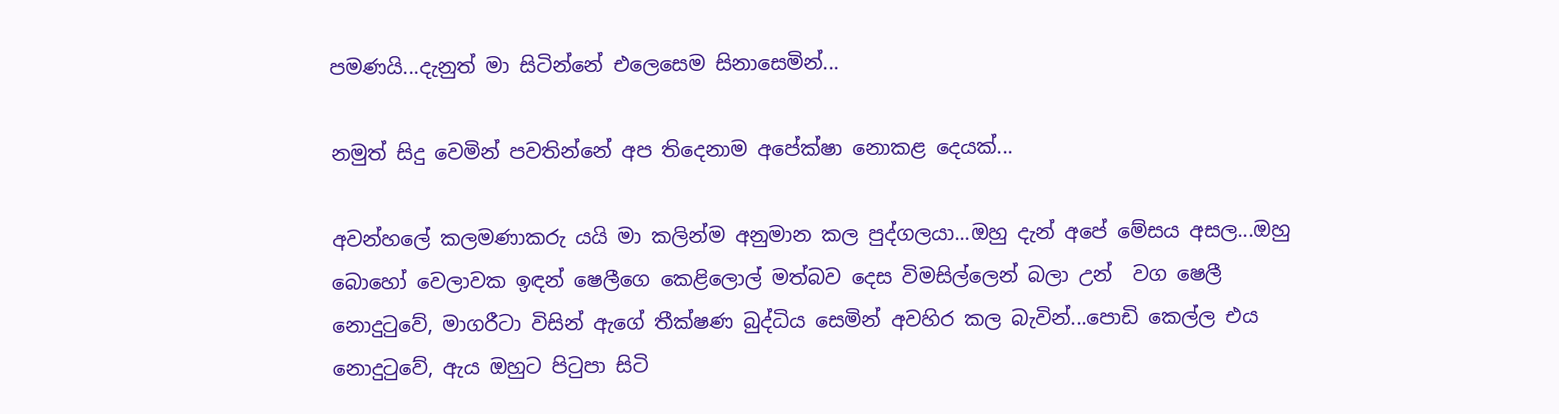පමණයි...දැනුත් මා සිටින්නේ එලෙසෙම සිනාසෙමින්...

නමුත් සිදු වෙමින් පවතින්නේ අප තිදෙනාම අපේක්ෂා නොකළ දෙයක්...

අවන්හලේ කලමණාකරු යයි මා කලින්ම අනුමාන කල පුද්ගලයා...ඔහු දැන් අපේ මේසය අසල...ඔහු බොහෝ වෙලාවක ඉඳන් ෂෙලීගෙ කෙළිලොල් මත්බව දෙස විමසිල්ලෙන් බලා උන්  වග ෂෙලී නොදුටුවේ, මාගරීටා විසින් ඇගේ තීක්ෂණ බුද්ධිය සෙමින් අවහිර කල බැවින්...පොඩි කෙල්ල එය නොදුටුවේ, ඇය ඔහුට පිටුපා සිටි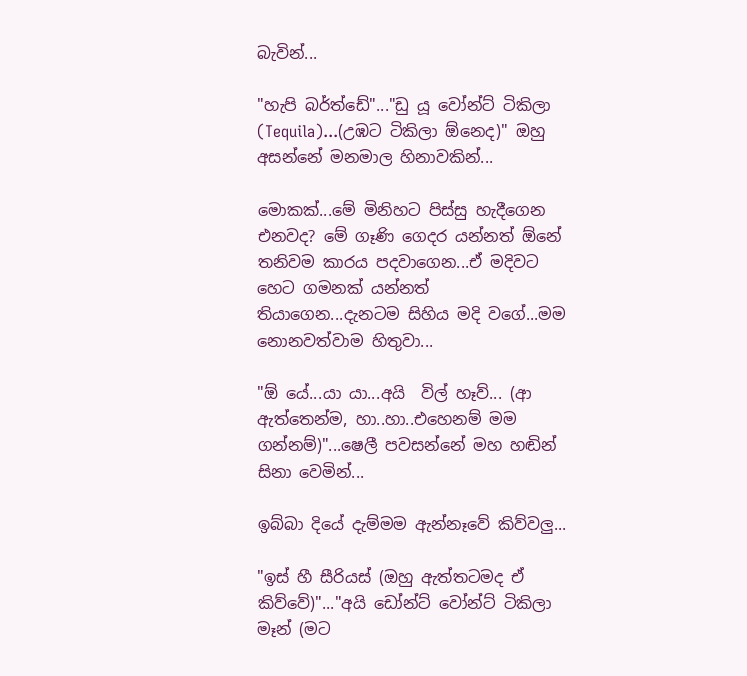බැවින්...

"හැපි බර්ත්ඩේ"..."ඩු යූ වෝන්ට් ටිකිලා (Tequila)...(උඹට ටිකිලා ඕනෙද)" ඔහු අසන්නේ මනමාල හිනාවකින්...

මොකක්...මේ මිනිහට පිස්සු හැදීගෙන එනවද? මේ ගෑණි ගෙදර යන්නත් ඕනේ තනිවම කාරය පදවාගෙන...ඒ මදිවට හෙට ගමනක් යන්නත් තියාගෙන...දැනටම සිහිය මදි වගේ...මම නොනවත්වාම හිතුවා...

"ඕ යේ...යා යා...අයි  විල් හෑව්... (ආ ඇත්තෙන්ම, හා..හා..එහෙනම් මම ගන්නම්)"...ෂෙලී පවසන්නේ මහ හඬින් සිනා වෙමින්...

ඉබ්බා දියේ දැම්මම ඇන්නෑවේ කිව්වලු...

"ඉස් හී සීරියස් (ඔහු ඇත්තටමද ඒ කිව්වේ)"..."අයි ඩෝන්ට් වෝන්ට් ටිකිලා මෑන් (මට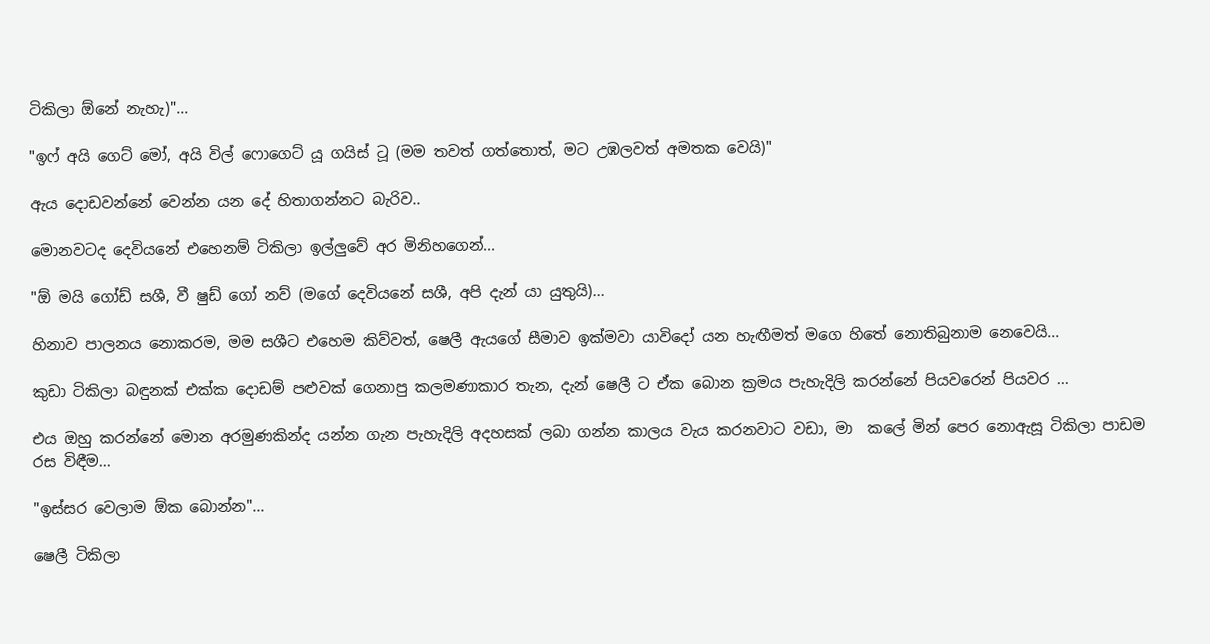ටිකිලා ඕනේ නැහැ)"...

"ඉෆ් අයි ගෙට් මෝ, අයි විල් ෆොගෙට් යූ ගයිස් ටූ (මම තවත් ගත්තොත්, මට උඹලවත් අමතක වෙයි)"

ඇය දොඩවන්නේ වෙන්න යන දේ හිතාගන්නට බැරිව..

මොනවටද දෙවියනේ එහෙනම් ටිකිලා ඉල්ලුවේ අර මිනිහගෙන්...

"ඕ මයි ගෝඩ් සශී, වී ෂුඩ් ගෝ නව් (මගේ දෙවියනේ සශී, අපි දැන් යා යුතුයි)...

හිනාව පාලනය නොකරම, මම සශීට එහෙම කිව්වත්, ෂෙලී ඇයගේ සීමාව ඉක්මවා යාවිදෝ යන හැඟීමත් මගෙ හිතේ නොතිබුනාම නෙවෙයි...

කුඩා ටිකිලා බඳුනක් එක්ක දොඩම් පළුවක් ගෙනාපු කලමණාකාර තැන, දැන් ෂෙලී ට ඒක බොන ක්‍රමය පැහැදිලි කරන්නේ පියවරෙන් පියවර ...

එය ඔහු කරන්නේ මොන අරමුණකින්ද යන්න ගැන පැහැදිලි අදහසක් ලබා ගන්න කාලය වැය කරනවාට වඩා, මා  කලේ මින් පෙර නොඇසූ ටිකිලා පාඩම රස විඳීම...

"ඉස්සර වෙලාම ඕක බොන්න"...

ෂෙලී ටිකිලා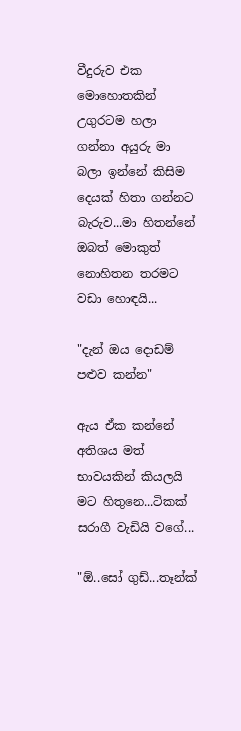වීදුරුව එක මොහොතකින් උගුරටම හලා ගන්නා අයුරු මා බලා ඉන්නේ කිසිම දෙයක් හිතා ගන්නට බැරුව...මා හිතන්නේ ඔබත් මොකුත් නොහිතන තරමට වඩා හොඳයි...

"දැන් ඔය දොඩම් පළුව කන්න"

ඇය ඒක කන්නේ අතිශය මත් භාවයකින් කියලයි මට හිතුනෙ...ටිකක් සරාගී වැඩියි වගේ...

"ඕ..සෝ ගුඩ්...තෑන්ක්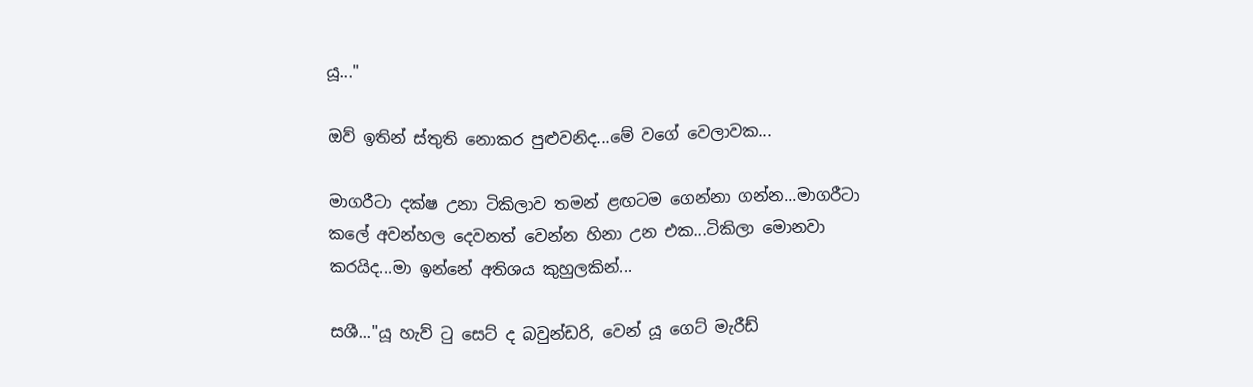යූ..."

ඔව් ඉතින් ස්තුති නොකර පුළුවනිද...මේ වගේ වෙලාවක...

මාගරීටා දක්ෂ උනා ටිකිලාව තමන් ළඟටම ගෙන්නා ගන්න...මාගරීටා කලේ අවන්හල දෙවනත් වෙන්න හිනා උන එක...ටිකිලා මොනවා කරයිද...මා ඉන්නේ අතිශය කුහුලකින්...

සශී..."යූ හැව් ටු සෙට් ද බවුන්ඩරි, වෙන් යූ ගෙට් මැරීඩ්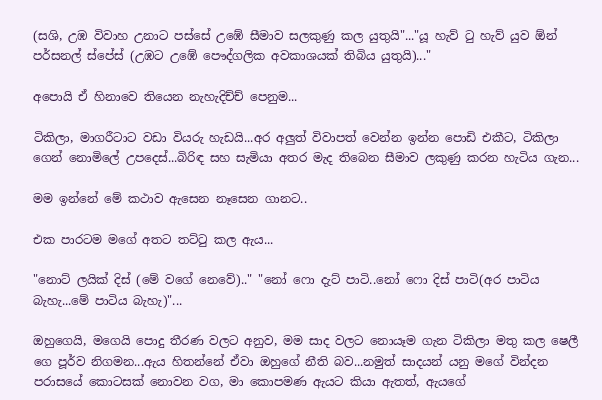(සශි, උඹ විවාහ උනාට පස්සේ උඹේ සීමාව සලකුණු කල යුතුයි"..."යූ හැව් ටු හැව් යුව ඕන් පර්සනල් ස්පේස් (උඹට උඹේ පෞද්ගලික අවකාශයක් තිබිය යුතුයි)..."

අපොයි ඒ හිනාවෙ තියෙන නැහැදිච්ච් පෙනුම...

ටිකිලා, මාගරීටාට වඩා වියරු හැඩයි...අර අලුත් විවාපත් වෙන්න ඉන්න පොඩි එකීට, ටිකිලා ගෙන් නොමිලේ උපදෙස්...බිරිඳ සහ සැමියා අතර මැද තිබෙන සීමාව ලකුණු කරන හැටිය ගැන...

මම ඉන්නේ මේ කථාව ඇසෙන නෑසෙන ගානට..

එක පාරටම මගේ අතට තට්ටු කල ඇය...

"නොට් ලයික් දිස් (මේ වගේ නෙවේ).." "නෝ ෆො දැට් පාටි..නෝ ෆො දිස් පාටි(අර පාටිය බැහැ...මේ පාටිය බැහැ)"...

ඔහුගෙයි, මගෙයි පොදු තීරණ වලට අනුව, මම සාද වලට නොයෑම ගැන ටිකිලා මතු කල ෂෙලී ගෙ පූර්ව නිගමන...ඇය හිතන්නේ ඒවා ඔහුගේ නීති බව...නමුත් සාදයන් යනු මගේ වින්දන පරාසයේ කොටසක් නොවන වග, මා කොපමණ ඇයට කියා ඇතත්, ඇයගේ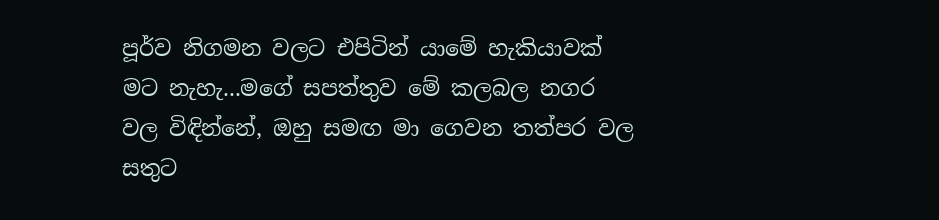පූර්ව නිගමන වලට එපිටින් යාමේ හැකියාවක් මට නැහැ...මගේ සපත්තුව මේ කලබල නගර වල විඳින්නේ, ඔහු සමඟ මා ගෙවන තත්පර වල සතුට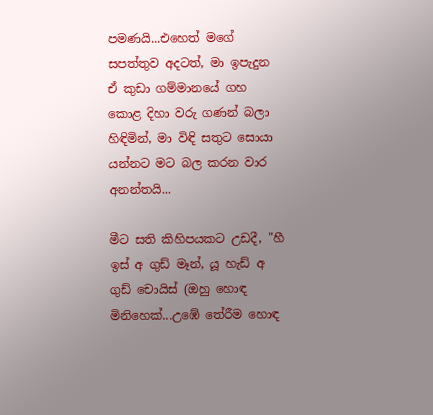පමණයි...එහෙත් මගේ සපත්තුව අදටත්, මා ඉපැදුන ඒ කුඩා ගම්මානයේ ගහ කොළ දිහා වරු ගණන් බලා හිඳිමින්, මා විඳි සතුට සොයා යන්නට මට බල කරන වාර අනන්තයි...

මීට සති කිහිපයකට උඩදී, "හී ඉස් අ ගුඩ් මෑන්, යූ හැඩ් අ ගුඩ් චොයිස් (ඔහු හොඳ මිනිහෙක්...උඹේ තේරීම හොඳ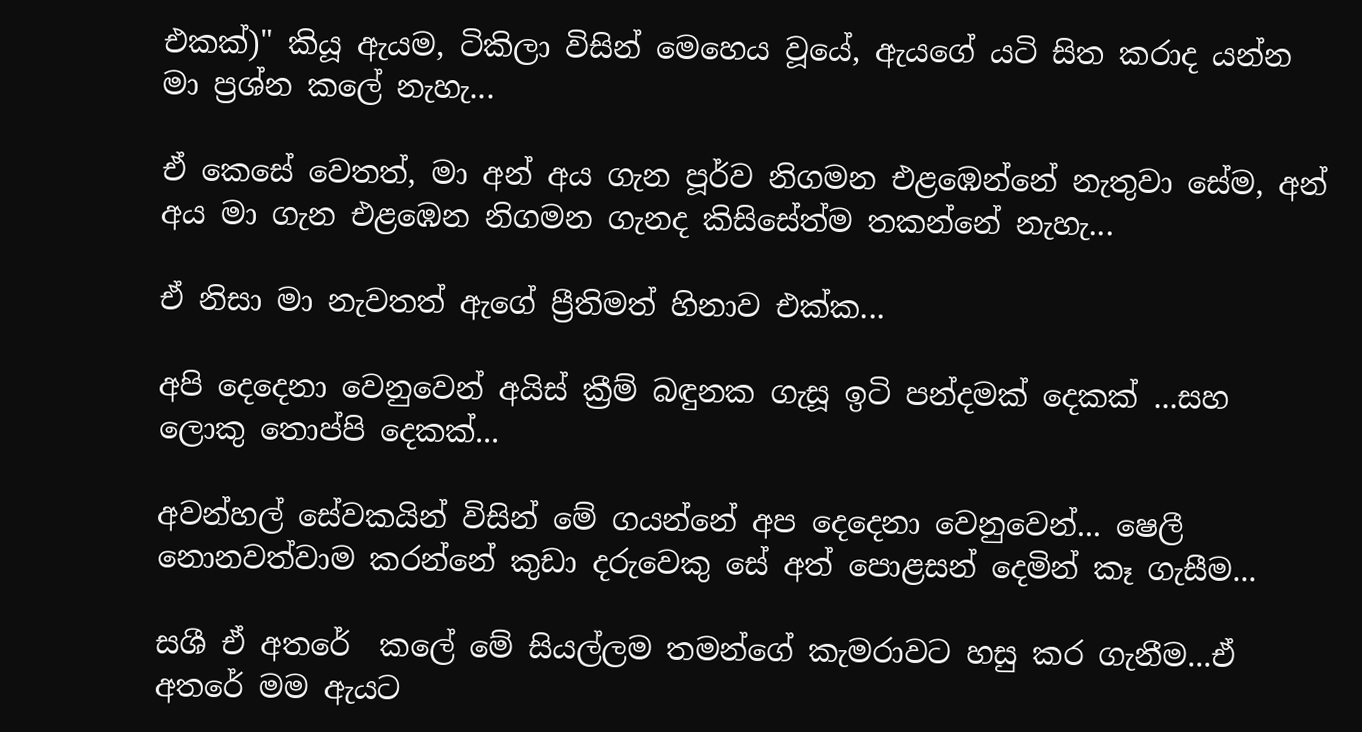එකක්)" කියූ ඇයම, ටිකිලා විසින් මෙහෙය වූයේ, ඇයගේ යටි සිත කරාද යන්න මා ප්‍රශ්න කලේ නැහැ...

ඒ කෙසේ වෙතත්, මා අන් අය ගැන පූර්ව නිගමන එළඹෙන්නේ නැතුවා සේම, අන් අය මා ගැන එළඹෙන නිගමන ගැනද කිසිසේත්ම තකන්නේ නැහැ...

ඒ නිසා මා නැවතත් ඇගේ ප්‍රීතිමත් හිනාව එක්ක...

අපි දෙදෙනා වෙනුවෙන් අයිස් ක්‍රීම් බඳුනක ගැසූ ඉටි පන්දමක් දෙකක් ...සහ ලොකු තොප්පි දෙකක්...

අවන්හල් සේවකයින් විසින් මේ ගයන්නේ අප දෙදෙනා වෙනුවෙන්... ෂෙලී නොනවත්වාම කරන්නේ කුඩා දරුවෙකු සේ අත් පොළසන් දෙමින් කෑ ගැසීම...

සශී ඒ අතරේ  කලේ මේ සියල්ලම තමන්ගේ කැමරාවට හසු කර ගැනීම...ඒ අතරේ මම ඇයට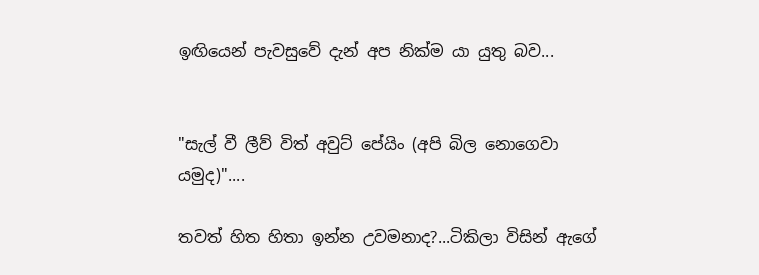ඉඟියෙන් පැවසුවේ දැන් අප නික්ම යා යුතු බව...


"සැල් වී ලීව් විත් අවුට් පේයිං (අපි බිල නොගෙවා යමුද)"....

තවත් හිත හිතා ඉන්න උවමනාද?...ටිකිලා විසින් ඇගේ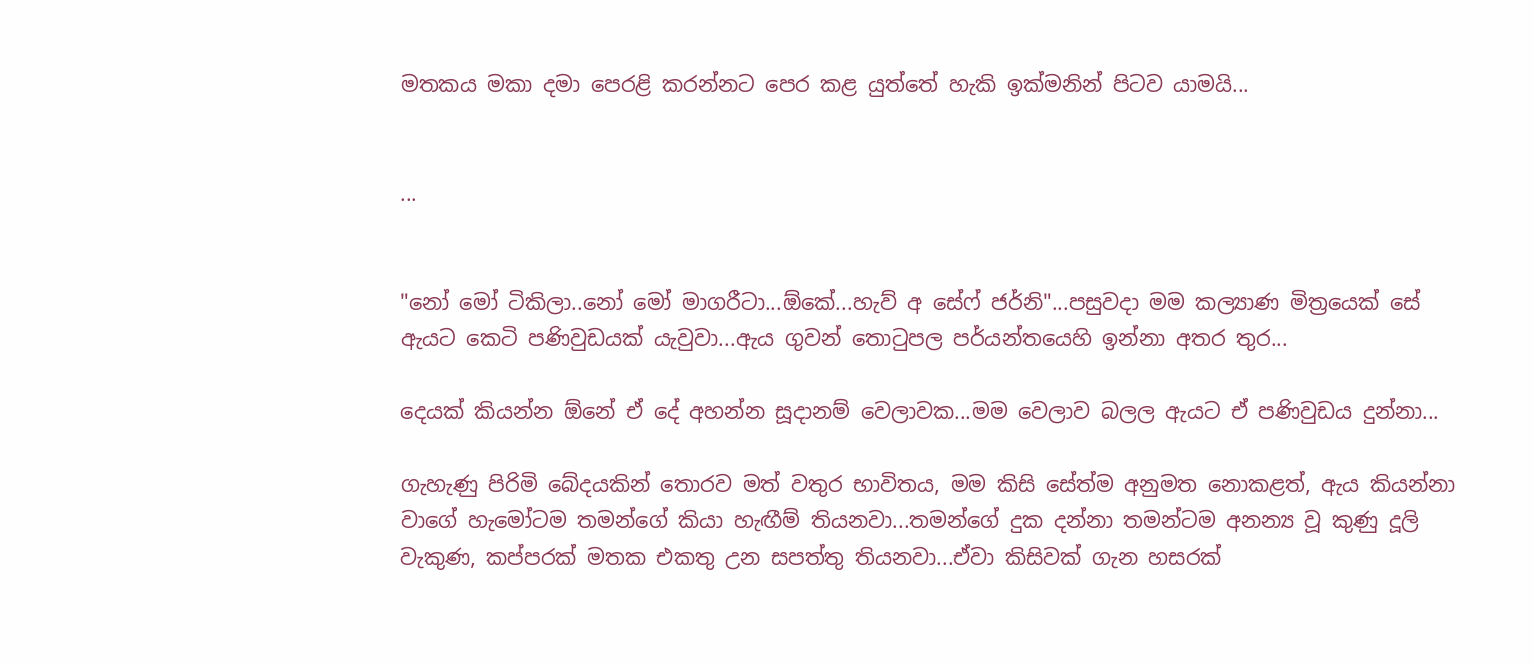මතකය මකා දමා පෙරළි කරන්නට පෙර කළ යුත්තේ හැකි ඉක්මනින් පිටව යාමයි...


...


"නෝ මෝ ටිකිලා..නෝ මෝ මාගරීටා...ඕකේ...හැව් අ සේෆ් ජර්නි"...පසුවදා මම කල්‍යාණ මිත්‍රයෙක් සේ ඇයට කෙටි පණිවුඩයක් යැවුවා...ඇය ගුවන් තොටුපල පර්යන්තයෙහි ඉන්නා අතර තුර...

දෙයක් කියන්න ඕනේ ඒ දේ අහන්න සූදානම් වෙලාවක...මම වෙලාව බලල ඇයට ඒ පණිවුඩය දුන්නා...

ගැහැණු පිරිමි බේදයකින් තොරව මත් වතුර භාවිතය, මම කිසි සේත්ම අනුමත නොකළත්, ඇය කියන්නා වාගේ හැමෝටම තමන්ගේ කියා හැඟීම් තියනවා...තමන්ගේ දුක දන්නා තමන්ටම අනන්‍ය වූ කුණු දූලි වැකුණ, කප්පරක් මතක එකතු උන සපත්තු තියනවා...ඒවා කිසිවක් ගැන හසරක්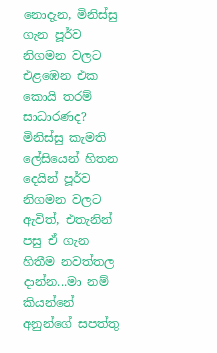නොදැන, මිනිස්සු ගැන පූර්ව නිගමන වලට එළඹෙන එක කොයි තරම් සාධාරණද? මිනිස්සු කැමති ලේසියෙන් හිතන දෙයින් පූර්ව නිගමන වලට ඇවිත්, එතැනින් පසු ඒ ගැන හිතීම නවත්තල දාන්න...මා නම් කියන්නේ අනුන්ගේ සපත්තු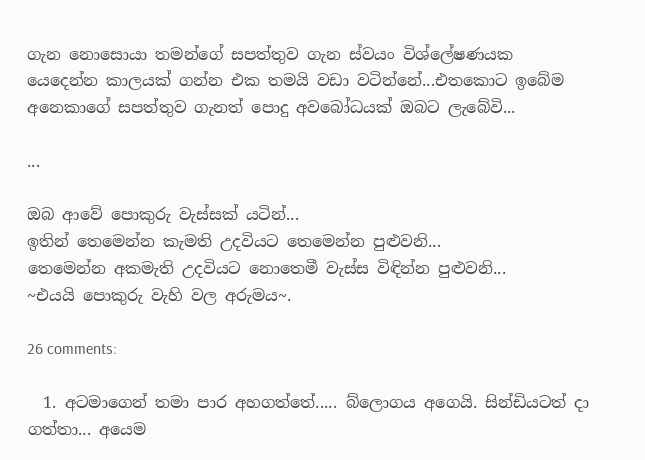ගැන නොසොයා තමන්ගේ සපත්තුව ගැන ස්වයං විශ්ලේෂණයක යෙදෙන්න කාලයක් ගන්න එක තමයි වඩා වටින්නේ...එතකොට ඉබේම අනෙකාගේ සපත්තුව ගැනත් පොදු අවබෝධයක් ඔබට ලැබේවි...

...

ඔබ ආවේ පොකුරු වැස්සක් යටින්...
ඉතින් තෙමෙන්න කැමති උදවියට තෙමෙන්න පුළුවනි...
තෙමෙන්න අකමැති උදවියට නොතෙමී වැස්ස විඳින්න පුළුවනි...
~එයයි පොකුරු වැහි වල අරුමය~.

26 comments:

  1. අටමාගෙන් තමා පාර අහගත්තේ..... බ්ලොගය අගෙයි. සින්ඩියටත් දා ගත්තා... අයෙම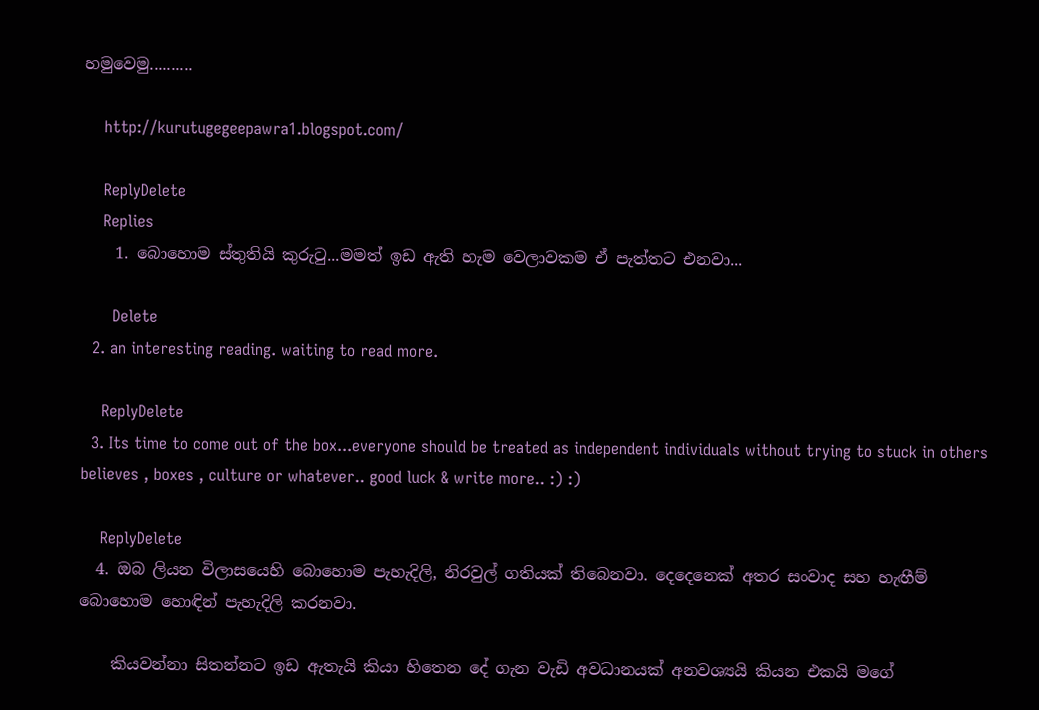හමුවෙමු..........

    http://kurutugegeepawra1.blogspot.com/

    ReplyDelete
    Replies
    1. බොහොම ස්තුතියි කුරුටු...මමත් ඉඩ ඇති හැම වෙලාවකම ඒ පැත්තට එනවා...

      Delete
  2. an interesting reading. waiting to read more.

    ReplyDelete
  3. Its time to come out of the box...everyone should be treated as independent individuals without trying to stuck in others believes , boxes , culture or whatever.. good luck & write more.. :) :)

    ReplyDelete
  4. ඔබ ලියන විලාසයෙහි බොහොම පැහැදිලි, නිරවුල් ගතියක් තිබෙනවා. දෙදෙනෙක් අතර සංවාද සහ හැඟීම් බොහොම හොඳින් පැහැදිලි කරනවා.

    කියවන්නා සිතන්නට ඉඩ ඇතැයි කියා හිතෙන දේ ගැන වැඩි අවධානයක් අනවශ්‍යයි කියන එකයි මගේ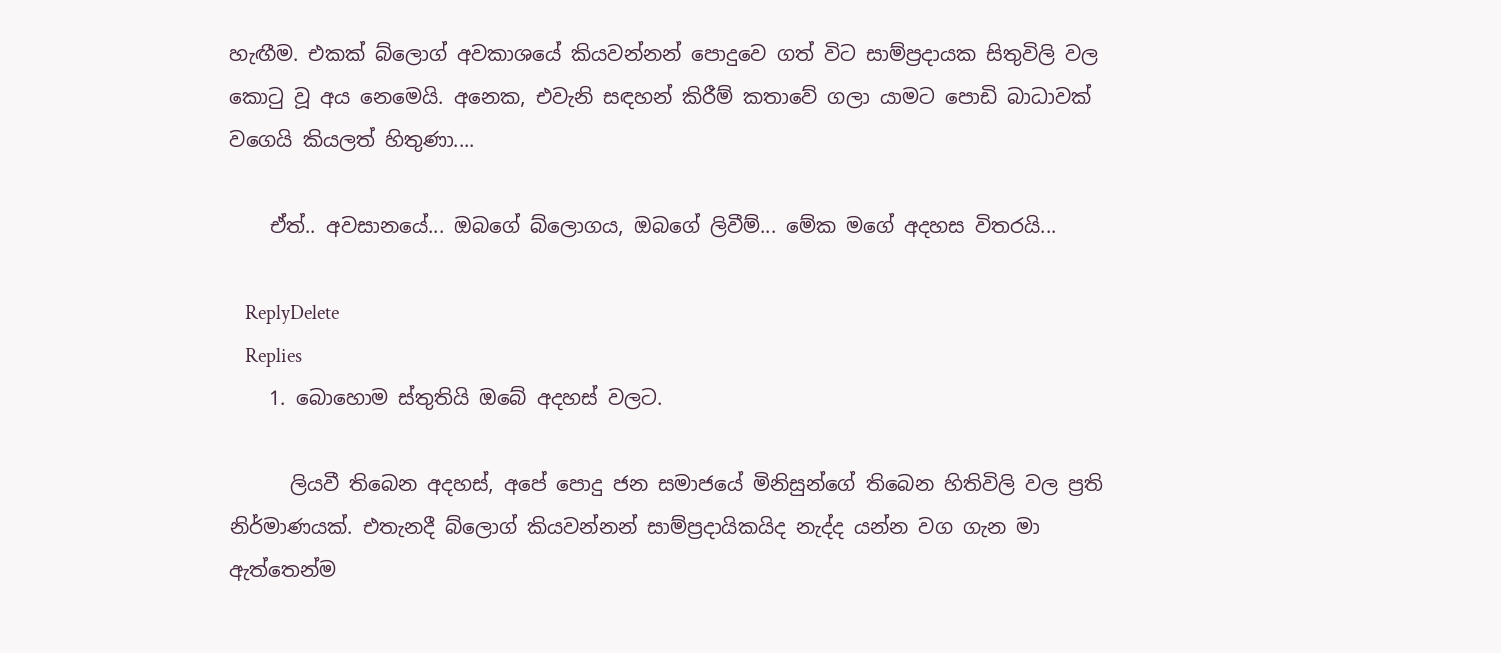හැඟීම. එකක් බ්ලොග් අවකාශයේ කියවන්නන් පොදුවෙ ගත් විට සාම්ප්‍රදායක සිතුවිලි වල කොටු වූ අය නෙමෙයි. අනෙක, එවැනි සඳහන් කිරීම් කතාවේ ගලා යාමට පොඩි බාධාවක් වගෙයි කියලත් හිතුණා....

    ඒත්.. අවසානයේ... ඔබගේ බ්ලොගය, ඔබගේ ලිවීම්... මේක මගේ අදහස විතරයි...

    ReplyDelete
    Replies
    1. බොහොම ස්තුතියි ඔබේ අදහස් වලට.

      ලියවී තිබෙන අදහස්, අපේ පොදු ජන සමාජයේ මිනිසුන්ගේ තිබෙන හිතිවිලි වල ප්‍රති නිර්මාණයක්. එතැනදී බ්ලොග් කියවන්නන් සාම්ප්‍රදායිකයිද නැද්ද යන්න වග ගැන මා ඇත්තෙන්ම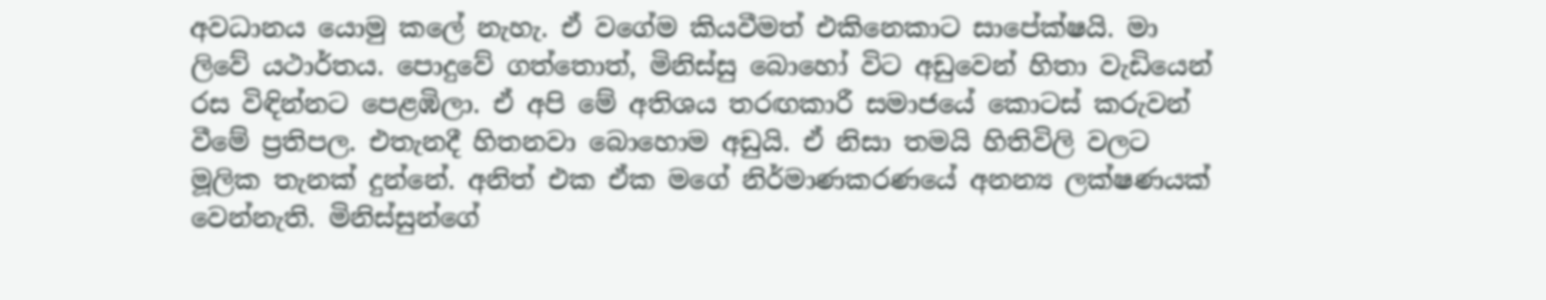අවධානය යොමු කලේ නැහැ. ඒ වගේම කියවීමත් එකිනෙකාට සාපේක්ෂයි. මා ලිවේ යථාර්තය. පොදුවේ ගත්තොත්, මිනිස්සු බොහෝ විට අඩුවෙන් හිතා වැඩියෙන් රස විඳින්නට පෙළඹිලා. ඒ අපි මේ අතිශය තරඟකාරී සමාජයේ කොටස් කරුවන් වීමේ ප්‍රතිපල. එතැනදී හිතනවා බොහොම අඩුයි. ඒ නිසා තමයි හිතිවිලි වලට මූලික තැනක් දුන්නේ. අනිත් එක ඒක මගේ නිර්මාණකරණයේ අනන්‍ය ලක්ෂණයක් වෙන්නැති. මිනිස්සුන්ගේ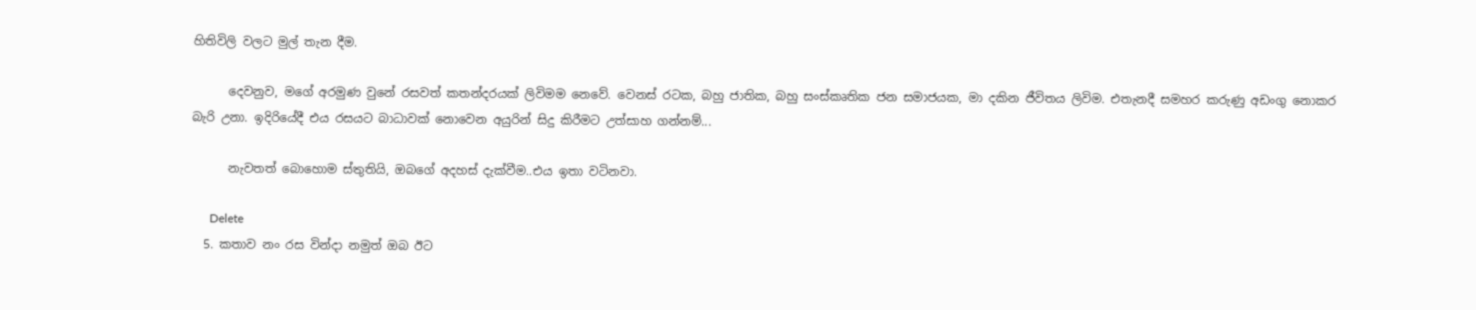හිතිවිලි වලට මුල් තැන දීම.

      දෙවනුව, මගේ අරමුණ වුනේ රසවත් කතන්දරයක් ලිවිමම නෙවේ. වෙනස් රටක, බහු ජාතික, බහු සංස්කෘතික ජන සමාජයක, මා දකින ජීවිතය ලිවිම. එතැනදී සමහර කරුණු අඩංගු නොකර බැරි උනා. ඉදිරියේදී එය රසයට බාධාවක් නොවෙන අයුරින් සිදු කිරීමට උත්සාහ ගන්නම්...

      නැවතත් බොහොම ස්තුතියි, ඔබගේ අදහස් දැක්වීම..එය ඉතා වටිනවා.

      Delete
  5. කතාව නං රස වින්දා නමුත් ඔබ ඊට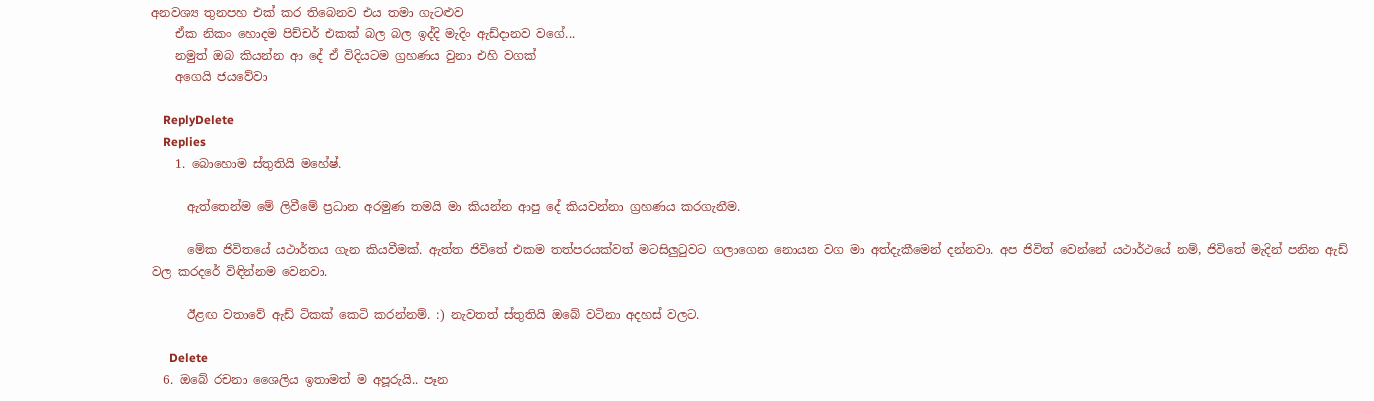අනවශ්‍ය තුනපහ එක් කර තිබෙනව එය තමා ගැටළුව
    ඒක නිකං හොදම පිච්චර් එකක් බල බල ඉද්දි මැදිං ඇඩ්දානව වගේ...
    නමුත් ඔබ කියන්න ආ දේ ඒ විදියටම ග්‍රහණය වුනා එහි වගක්
    අගෙයි ජයවේවා

    ReplyDelete
    Replies
    1. බොහොම ස්තුතියි මහේෂ්.

      ඇත්තෙන්ම මේ ලිවීමේ ප්‍රධාන අරමුණ තමයි මා කියන්න ආපු දේ කියවන්නා ග්‍රහණය කරගැනීම.

      මේක ජිවිතයේ යථාර්තය ගැන කියවීමක්. ඇත්ත ජිවිතේ එකම තත්පරයක්වත් මටසිලුටුවට ගලාගෙන නොයන වග මා අත්දැකීමෙන් දන්නවා. අප ජිවිත් වෙන්නේ යථාර්ථයේ නම්, ජිවිතේ මැදින් පනින ඇඩ් වල කරදරේ විඳින්නම වෙනවා.

      ඊළඟ වතාවේ ඇඩ් ටිකක් කෙටි කරන්නම්. :) නැවතත් ස්තුතියි ඔබේ වටිනා අදහස් වලට.

      Delete
  6. ඔබේ රචනා ශෛලිය ඉතාමත් ම අපූරුයි.. පෑන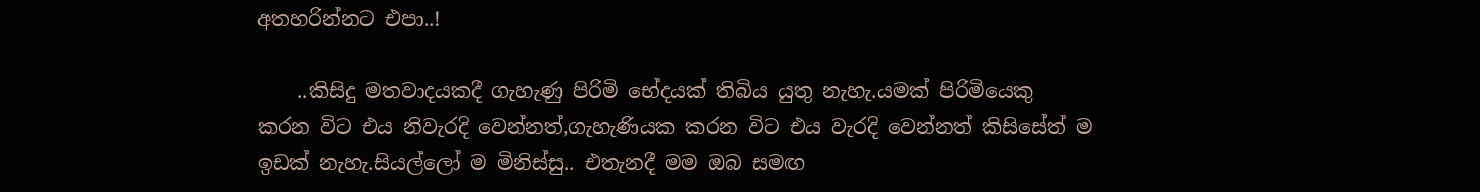අතහරින්නට එපා..!

    ..කිසිදු මතවාදයකදී ගැහැණු පිරිමි භේදයක් තිබිය යුතු නැහැ.යමක් පිරිමියෙකු කරන විට එය නිවැරදි වෙන්නත්,ගැහැණියක කරන විට එය වැරදි වෙන්නත් කිසිසේත් ම ඉඩක් නැහැ.සියල්ලෝ ම මිනිස්සු.. එතැනදී මම ඔබ සමඟ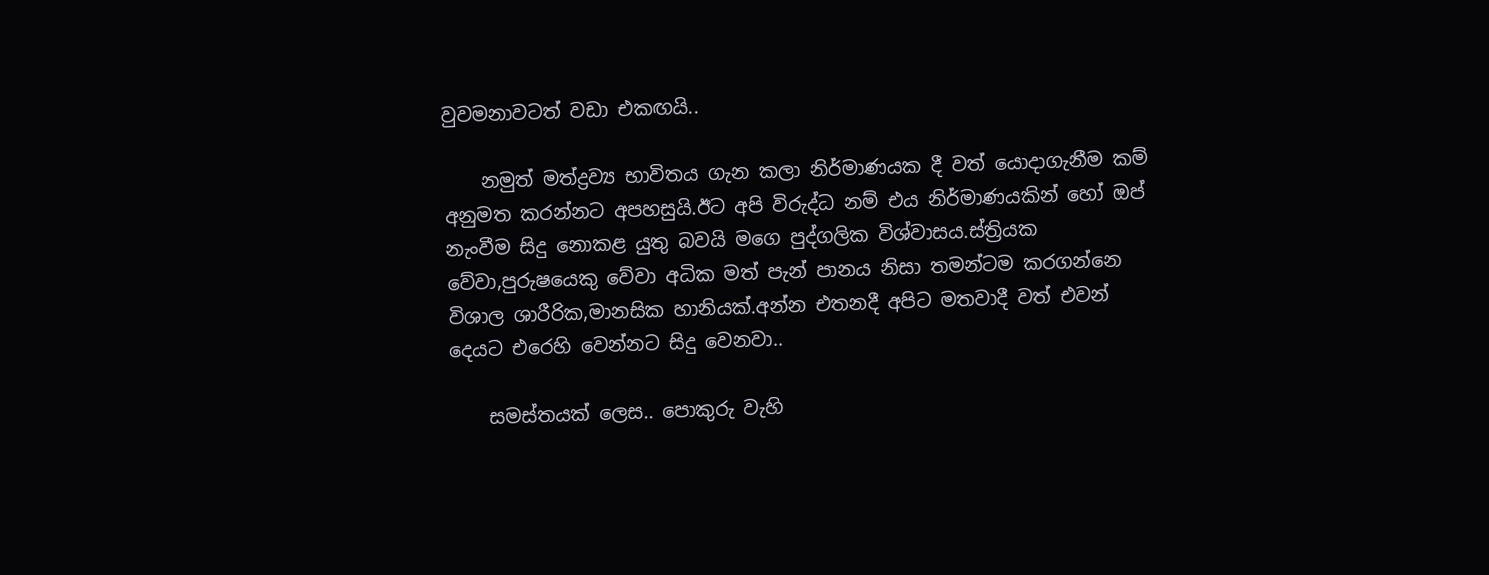වුවමනාවටත් වඩා එකඟයි..

    නමුත් මත්ද්‍රව්‍ය භාවිතය ගැන කලා නිර්මාණයක දී වත් යොදාගැනීම කම් අනුමත කරන්නට අපහසුයි.ඊට අපි විරුද්ධ නම් එය නිර්මාණයකින් හෝ ඔප් නැංවීම සිදු නොකළ යුතු බවයි මගෙ පුද්ගලික විශ්වාසය.ස්ත්‍රියක වේවා,පුරුෂයෙකු වේවා අධික මත් පැන් පානය නිසා තමන්ටම කරගන්නෙ විශාල ශාරීරික,මානසික හානියක්.අන්න එතනදී අපිට මතවාදී වත් එවන් දෙයට එරෙහි වෙන්නට සිදු වෙනවා..

    සමස්තයක් ලෙස.. පොකුරු වැහි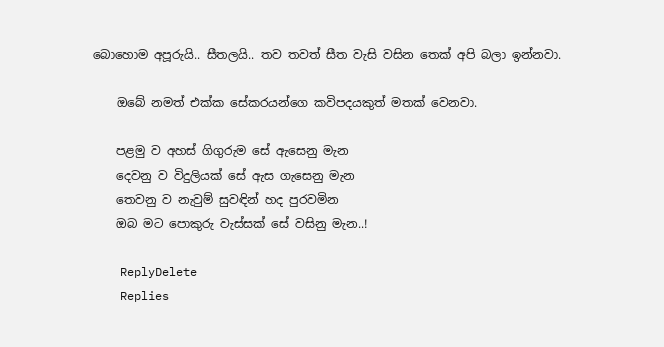බොහොම අපූරුයි.. සීතලයි.. තව තවත් සීත වැසි වසින තෙක් අපි බලා ඉන්නවා.

    ඔබේ නමත් එක්ක සේකරයන්ගෙ කවිපදයකුත් මතක් වෙනවා.

    පළමු ව අහස් ගිගුරුම සේ ඇසෙනු මැන
    දෙවනු ව විදුලියක් සේ ඇස ගැසෙනු මැන
    තෙවනු ව නැවුම් සුවඳින් හද පුරවමින
    ඔබ මට පොකුරු වැස්සක් සේ වසිනු මැන..!

    ReplyDelete
    Replies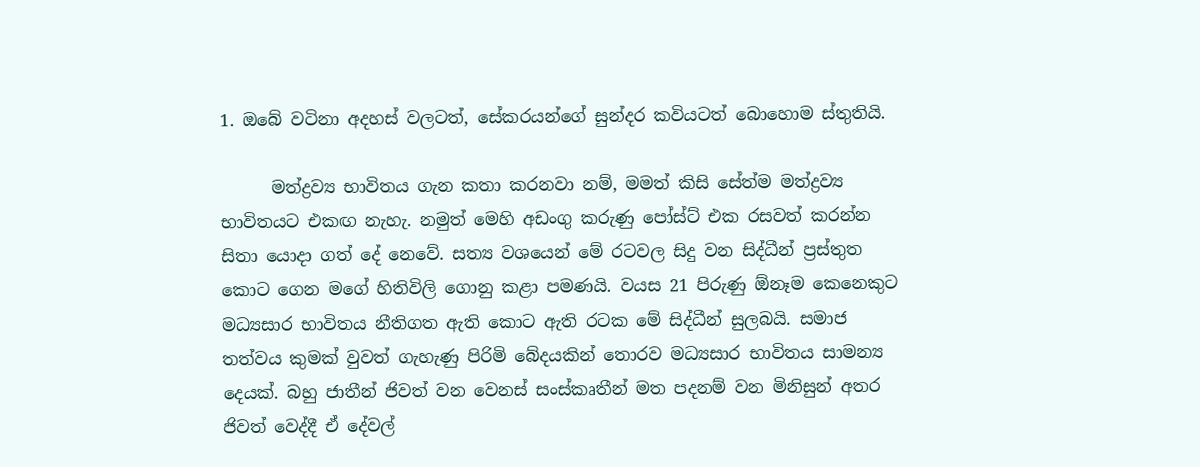1. ඔබේ වටිනා අදහස් වලටත්, සේකරයන්ගේ සුන්දර කවියටත් බොහොම ස්තුතියි.

      මත්ද්‍රව්‍ය භාවිතය ගැන කතා කරනවා නම්, මමත් කිසි සේත්ම මත්ද්‍රව්‍ය භාවිතයට එකඟ නැහැ. නමුත් මෙහි අඩංගු කරුණු පෝස්ට් එක රසවත් කරන්න සිතා යොදා ගත් දේ නෙවේ. සත්‍ය වශයෙන් මේ රටවල සිදු වන සිද්ධීන් ප්‍රස්තුත කොට ගෙන මගේ හිතිවිලි ගොනු කළා පමණයි. වයස 21 පිරුණු ඕනෑම කෙනෙකුට මධ්‍යසාර භාවිතය නීතිගත ඇති කොට ඇති රටක මේ සිද්ධීන් සුලබයි. සමාජ තත්වය කුමක් වුවත් ගැහැණු පිරිමි බේදයකින් තොරව මධ්‍යසාර භාවිතය සාමන්‍ය දෙයක්. බහු ජාතීන් ජිවත් වන වෙනස් සංස්කෘතීන් මත පදනම් වන මිනිසුන් අතර ජිවත් වෙද්දී ඒ දේවල්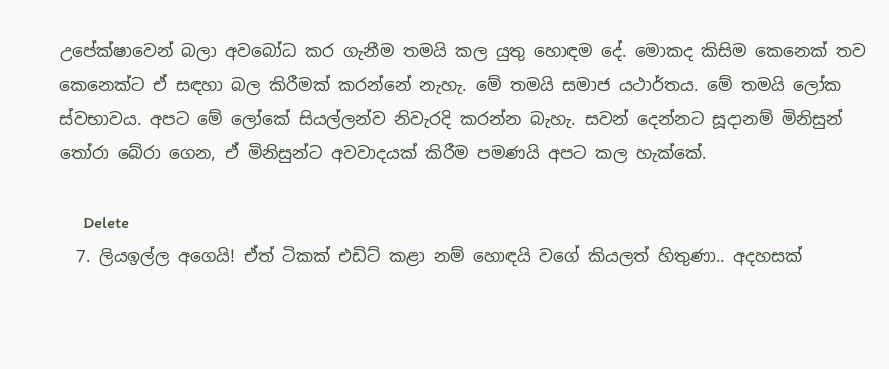උපේක්ෂාවෙන් බලා අවබෝධ කර ගැනීම තමයි කල යුතු හොඳම දේ. මොකද කිසිම කෙනෙක් තව කෙනෙක්ට ඒ සඳහා බල කිරීමක් කරන්නේ නැහැ. මේ තමයි සමාජ යථාර්තය. මේ තමයි ලෝක ස්වභාවය. අපට මේ ලෝකේ සියල්ලන්ව නිවැරදි කරන්න බැහැ. සවන් දෙන්නට සූදානම් මිනිසුන් තෝරා බේරා ගෙන, ඒ මිනිසුන්ට අවවාදයක් කිරීම පමණයි අපට කල හැක්කේ.

      Delete
  7. ලියඉල්ල අගෙයි! ඒත් ටිකක් එඩිට් කළා නම් හොඳයි වගේ කියලත් හිතුණා.. අදහසක්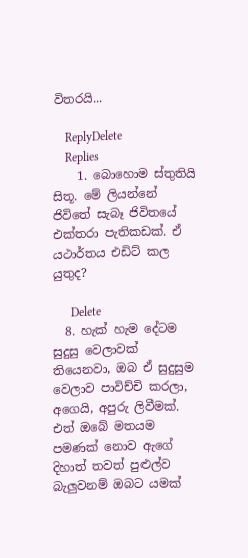විතරයි...

    ReplyDelete
    Replies
    1. බොහොම ස්තුතියි සිතූ. මේ ලියන්නේ ජිවිතේ සැබෑ ජිවිතයේ එක්තරා පැතිකඩක්. ඒ යථාර්තය එඩිට් කල යුතුද?

      Delete
  8. හැක් හැම දේටම සුදුසු වෙලාවක් තියෙනවා, ඔබ ඒ සුදුසුම වෙලාව පාවිච්චි කරලා, අගෙයි, අපුරු ලිවීමක්. එත් ඔබේ මතයම පමණක් නොව ඇගේ දිහාත් තවත් පුළුල්ව බැලුවනම් ඔබට යමක්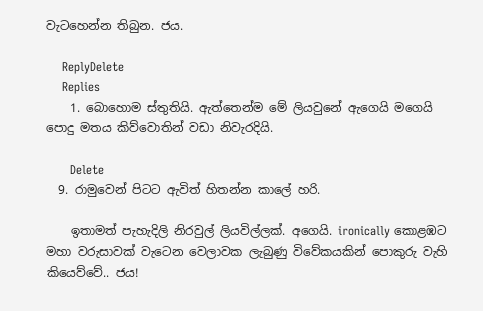වැටහෙන්න තිබුන. ජය.

    ReplyDelete
    Replies
    1. බොහොම ස්තුතියි. ඇත්තෙන්ම මේ ලියවුනේ ඇගෙයි මගෙයි පොදු මතය කිව්වොතින් වඩා නිවැරදියි.

      Delete
  9. රාමුවෙන් පිටට ඇවිත් හිතන්න කාලේ හරි.

    ඉතාමත් පැහැදිලි නිරවුල් ලියවිල්ලක්. අගෙයි. ironically කොළඹට මහා වරුසාවක් වැටෙන වෙලාවක ලැබුණු විවේකයකින් පොකුරු වැහි කියෙව්වේ.. ජය!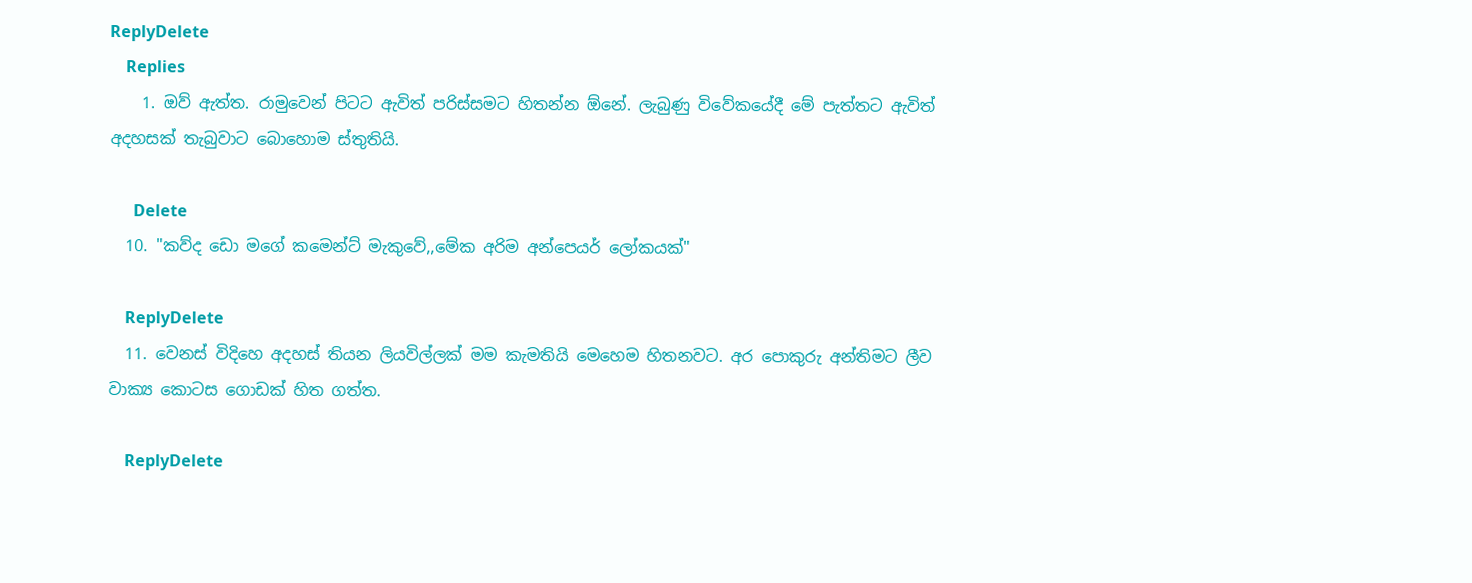ReplyDelete
    Replies
    1. ඔව් ඇත්ත. රාමුවෙන් පිටට ඇවිත් පරිස්සමට හිතන්න ඕනේ. ලැබුණු විවේකයේදී මේ පැත්තට ඇවිත් අදහසක් තැබුවාට බොහොම ස්තුතියි.

      Delete
  10. "කව්ද ඩො මගේ කමෙන්ට් මැකුවේ,,මේක අරිම අන්පෙයර් ලෝකයක්"

    ReplyDelete
  11. වෙනස් විදිහෙ අදහස් තියන ලියවිල්ලක් මම කැමතියි මෙහෙම හිතනවට. අර පොකුරු අන්තිමට ලීව වාක්‍ය කොටස ගොඩක් හිත ගත්ත.

    ReplyDelete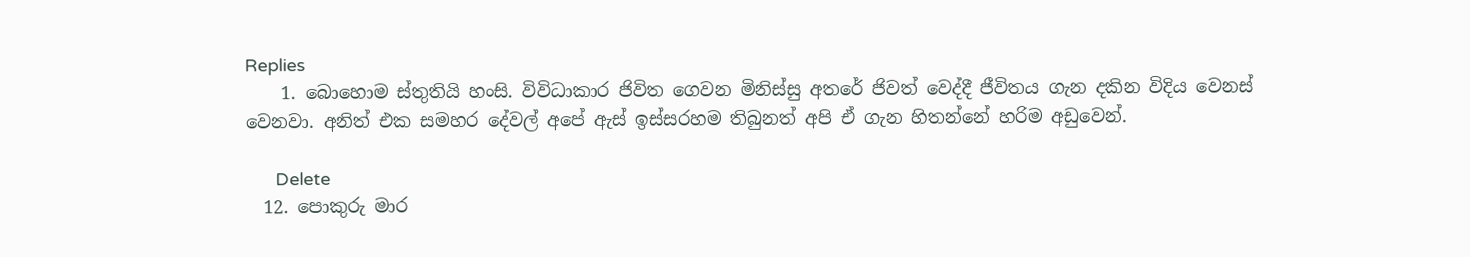Replies
    1. බොහොම ස්තුතියි හංසි. විවිධාකාර ජිවිත ගෙවන මිනිස්සු අතරේ ජිවත් වෙද්දී ජීවිතය ගැන දකින විදිය වෙනස් වෙනවා. අනිත් එක සමහර දේවල් අපේ ඇස් ඉස්සරහම තිබුනත් අපි ඒ ගැන හිතන්නේ හරිම අඩුවෙන්.

      Delete
  12. පොකුරු මාර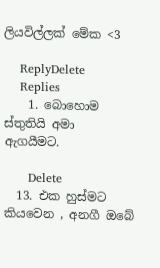ලියවිල්ලක් මේක <3

    ReplyDelete
    Replies
    1. බොහොම ස්තුතියි අමා ඇගයීමට.

      Delete
  13. එක හුස්මට කියවෙන , අනගී ඔබේ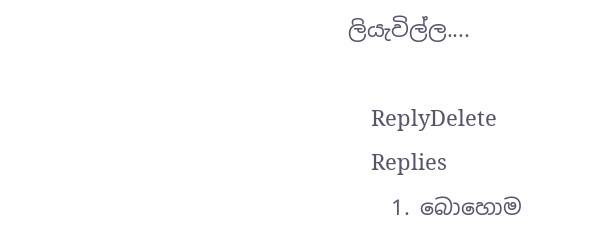ලියැවිල්ල....

    ReplyDelete
    Replies
    1. බොහොම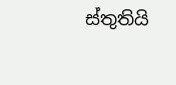ස්තුතියි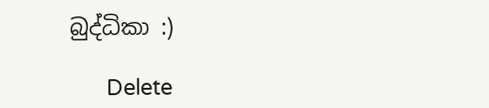බුද්ධිකා :)

      Delete